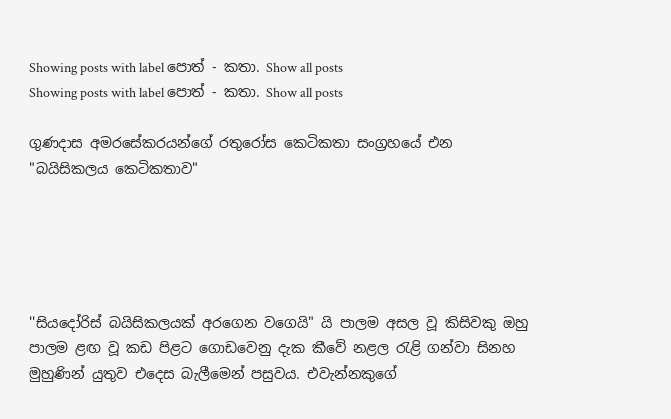Showing posts with label පොත් - කතා. Show all posts
Showing posts with label පොත් - කතා. Show all posts

ගුණදාස අමරසේකරයන්ගේ රතුරෝස කෙටිකතා සංග්‍රහයේ එන "බයිසිකලය කෙටිකතාව"





''සියදෝරිස් බයිසිකලයක් අරගෙන වගෙයි" යි පාලම අසල වූ කිසිවකු ඔහු පාලම ළඟ වූ කඩ පිළට ගොඩවෙනු දැක කීවේ නළල රැළි ගන්වා සිනහ මුහුණින් යුතුව එදෙස බැලීමෙන් පසුවය. එවැන්නකුගේ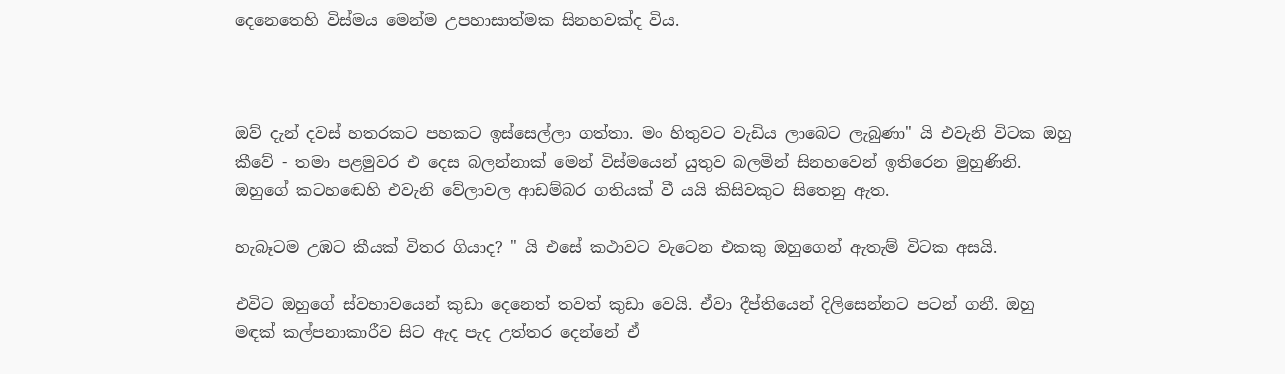දෙනෙතෙහි විස්මය මෙන්ම උපහාසාත්මක සිනහවක්ද විය.



ඔව් දැන් දවස් හතරකට පහකට ඉස්සෙල්ලා ගත්තා. මං හිතුවට වැඩිය ලාබෙට ලැබුණා" යි එවැනි විටක ඔහු කීවේ - තමා පළමුවර එ දෙස බලන්නාක් මෙන් විස්මයෙන් යුතුව බලමින් සිනහවෙන් ඉතිරෙන මුහුණිනි. ඔහුගේ කටහඬෙහි එවැනි වේලාවල ආඩම්බර ගතියක් වී යයි කිසිවකුට සිතෙනු ඇත.

හැබෑටම උඹට කීයක් විතර ගියාද? " යි එසේ කථාවට වැටෙන එකකු ඔහුගෙන් ඇතැම් විටක අසයි.

එවිට ඔහුගේ ස්වභාවයෙන් කුඩා දෙනෙත් තවත් කුඩා වෙයි. ඒවා දීප්තියෙන් දිලිසෙන්නට පටන් ගනී. ඔහු මඳක් කල්පනාකාරීව සිට ඇද පැද උත්තර දෙන්නේ ඒ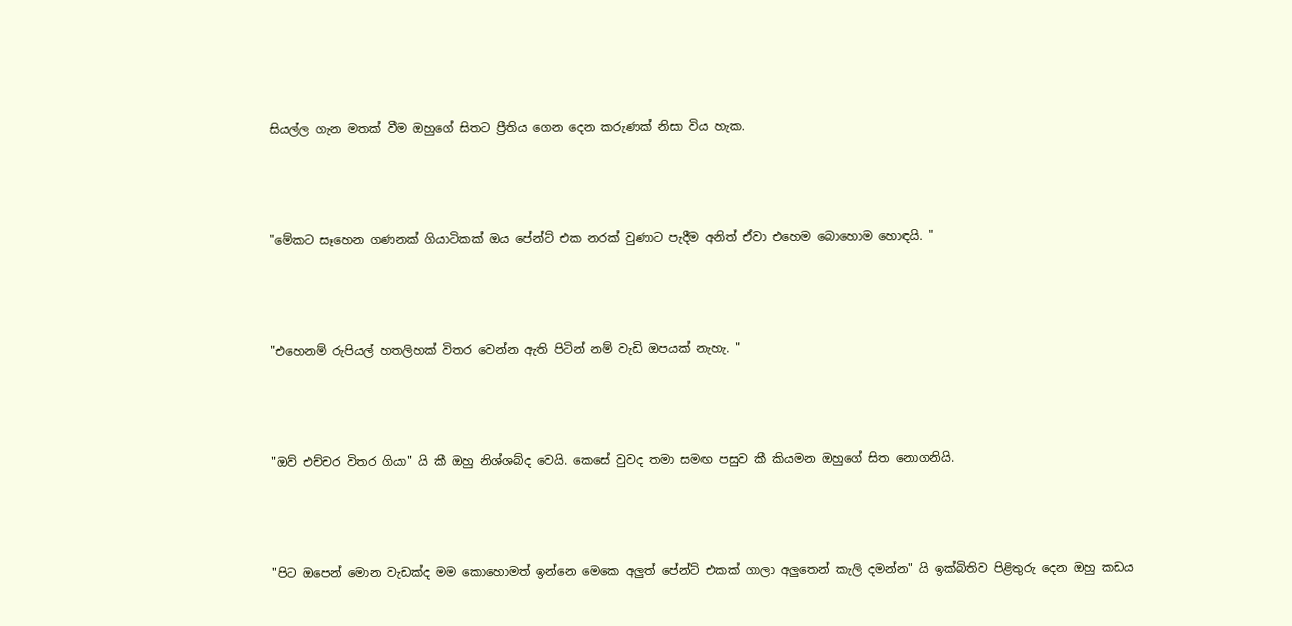සියල්ල ගැන මතක් වීම ඔහුගේ සිතට ප්‍රීතිය ගෙන දෙන කරුණක් නිසා විය හැක.



"මේකට සෑහෙන ගණනක් ගියාටිකක් ඔය පේන්ට් එක නරක් වුණාට පැදීම අනිත් ඒවා එහෙම බොහොම හොඳයි. "



"එහෙනම් රුපියල් හතලිහක් විතර වෙන්න ඇති පිටින් නම් වැඩි ඔපයක් නැහැ. "



"ඔව් එච්චර විතර ගියා" යි කී ඔහු නිශ්ශබ්ද වෙයි. කෙසේ වුවද තමා සමඟ පසුව කී කියමන ඔහුගේ සිත නොගනියි.



"පිට ඔපෙන් මොන වැඩක්ද මම කොහොමත් ඉන්නෙ මෙකෙ අලුත් පේන්ට් එකක් ගාලා අලුතෙන් කැලි දමන්න" යි ඉක්බිතිව පිළිතුරු දෙන ඔහු කඩය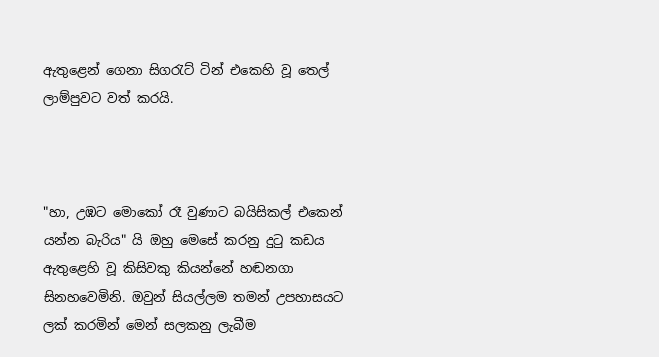ඇතුළෙන් ගෙනා සිගරැට් ටින් එකෙහි වූ තෙල් ලාම්පුවට වත් කරයි.



"හා, උඹට මොකෝ රෑ වුණාට බයිසිකල් එකෙන් යන්න බැරිය" යි ඔහු මෙසේ කරනු දුටු කඩය ඇතුළෙහි වූ කිසිවකු කියන්නේ හඬනගා සිනහවෙමිනි. ඔවුන් සියල්ලම තමන් උපහාසයට ලක් කරමින් මෙන් සලකනු ලැබීම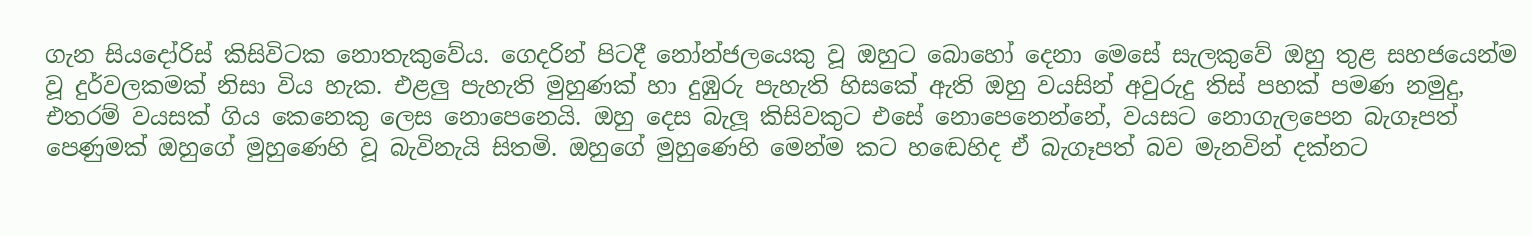ගැන සියදෝරිස් කිසිවිටක නොතැකුවේය. ගෙදරින් පිටදී නෝන්ජලයෙකු වූ ඔහුට බොහෝ දෙනා මෙසේ සැලකුවේ ඔහු තුළ සහජයෙන්ම වූ දුර්වලකමක් නිසා විය හැක. එළලු පැහැති මුහුණක් හා දුඹුරු පැහැති හිසකේ ඇති ඔහු වයසින් අවුරුදු තිස් පහක් පමණ නමුදු, එතරම් වයසක් ගිය කෙනෙකු ලෙස නොපෙනෙයි. ඔහු දෙස බැලූ කිසිවකුට එසේ නොපෙනෙන්නේ, වයසට නොගැලපෙන බැගෑපත් පෙණුමක් ඔහුගේ මුහුණෙහි වූ බැවිනැයි සිතමි. ඔහුගේ මුහුණෙහි මෙන්ම කට හඬෙහිද ඒ බැගෑපත් බව මැනවින් දක්නට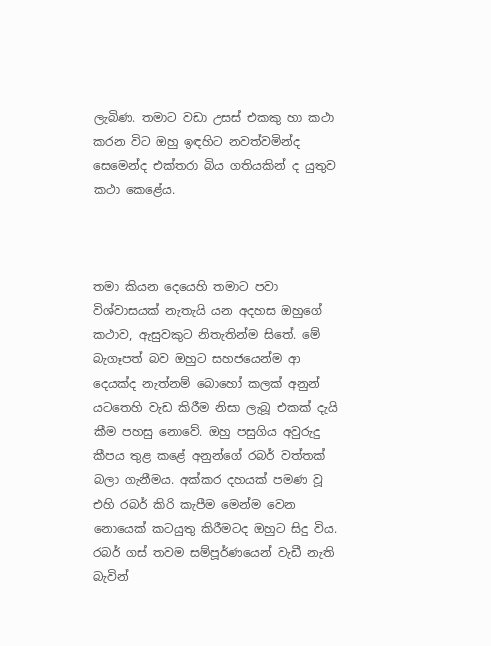ලැබිණ. තමාට වඩා උසස් එකකු හා කථා කරන විට ඔහු ඉඳහිට නවත්වමින්ද සෙමෙන්ද එක්තරා බිය ගතියකින් ද යුතුව කථා කෙළේය.



තමා කියන දෙයෙහි තමාට පවා විශ්වාසයක් නැතැයි යන අදහස ඔහුගේ කථාව, ඇසුවකුට නිතැතින්ම සිතේ. මේ බැගෑපත් බව ඔහුට සහජයෙන්ම ආ දෙයක්ද නැත්නම් බොහෝ කලක් අනුන් යටතෙහි වැඩ කිරීම නිසා ලැබූ එකක් දැයි කීම පහසු නොවේ. ඔහු පසුගිය අවුරුදු කීපය තුළ කළේ අනුන්ගේ රබර් වත්තක් බලා ගැනීමය. අක්කර දහයක් පමණ වූ එහි රබර් කිරි කැපීම මෙන්ම වෙන නොයෙක් කටයුතු කිරීමටද ඔහුට සිදු විය. රබර් ගස් තවම සම්පූර්ණයෙන් වැඩී නැති බැවින්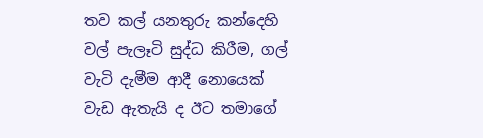තව කල් යනතුරු කන්දෙහි වල් පැලෑටි සුද්ධ කිරීම, ගල් වැටි දැමීම ආදී නොයෙක් වැඩ ඇතැයි ද ඊට තමාගේ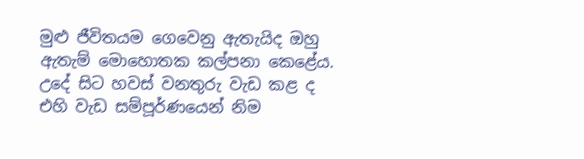මුළු ජීවිතයම ගෙවෙනු ඇතැයිද ඔහු ඇතැම් මොහොතක කල්පනා කෙළේය. උදේ සිට හවස් වනතුරු වැඩ කළ ද එහි වැඩ සම්පූර්ණයෙන් නිම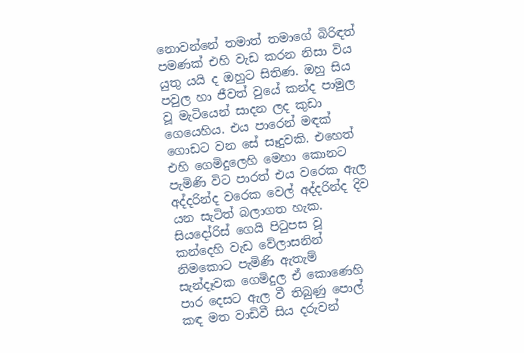නොවන්නේ තමාත් තමාගේ බිරිඳත් පමණක් එහි වැඩ කරන නිසා විය යුතු යයි ද ඔහුට සිතිණ. ඔහු සිය පවුල හා ජීවත් වුයේ කන්ද පාමුල වූ මැටියෙන් සාදන ලද කුඩා ගෙයෙහිය. එය පාරෙන් මඳක් ගොඩට වන සේ සෑදුවකි. එහෙත් එහි ගෙමිදුලෙහි මෙහා කොනට පැමිණි විට පාරත් එය වරෙක ඇල අද්දරින්ද වරෙක වෙල් අද්දරින්ද දිව යන සැටිත් බලාගත හැක. සියදෝරිස් ගෙයි පිටුපස වූ කන්දෙහි වැඩ වේලාසනින් නිමකොට පැමිණි ඇතැම් සැන්දෑවක ගෙමිදුල ඒ කොණෙහි පාර දෙසට ඇල වී තිබුණු පොල් කඳ මත වාඩිවී සිය දරුවන්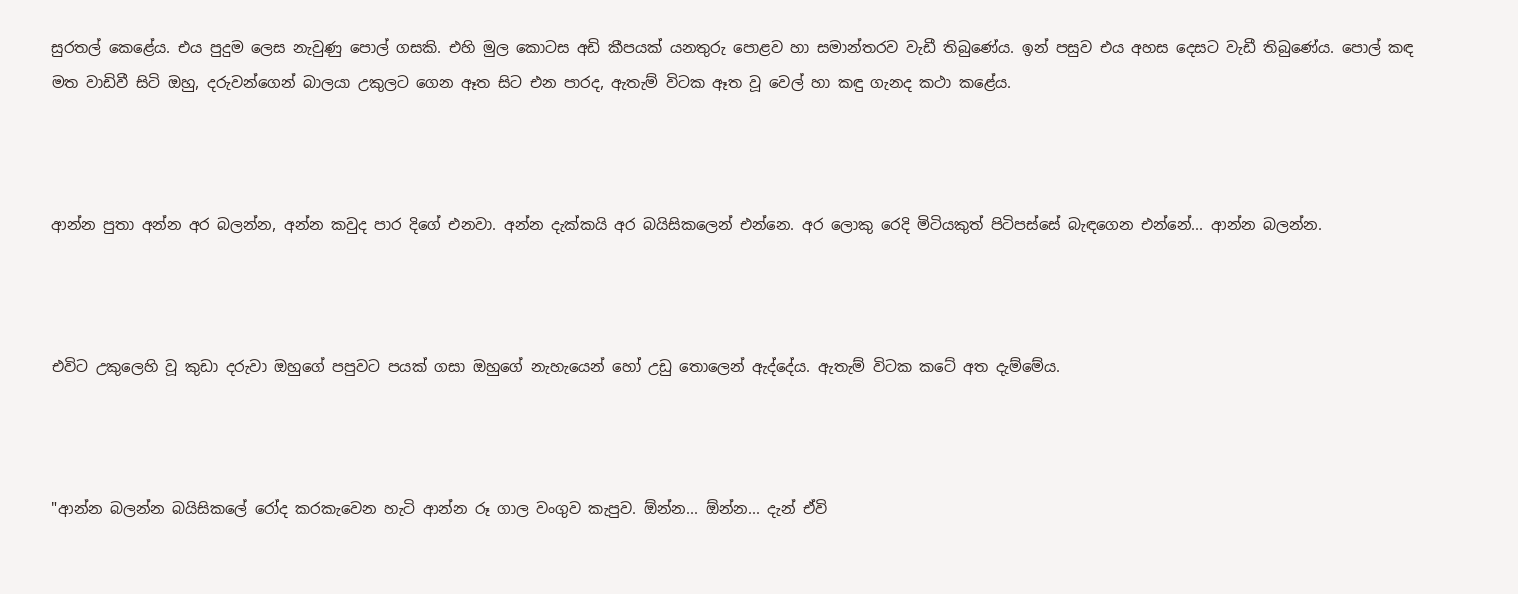සුරතල් කෙළේය. එය පුදුම ලෙස නැවුණු පොල් ගසකි. එහි මුල කොටස අඩි කීපයක් යනතුරු පොළව හා සමාන්තරව වැඩී තිබුණේය. ඉන් පසුව එය අහස දෙසට වැඩී තිබුණේය. පොල් කඳ මත වාඩිවී සිටි ඔහු, දරුවන්ගෙන් බාලයා උකුලට ගෙන ඈත සිට එන පාරද, ඇතැම් විටක ඈත වූ වෙල් හා කඳු ගැනද කථා කළේය.



ආන්න පුතා අන්න අර බලන්න, අන්න කවුද පාර දිගේ එනවා. අන්න දැක්කයි අර බයිසිකලෙන් එන්නෙ. අර ලොකු රෙදි මිටියකුත් පිටිපස්සේ බැඳගෙන එන්නේ... ආන්න බලන්න.



එවිට උකුලෙහි වූ කුඩා දරුවා ඔහුගේ පපුවට පයක් ගසා ඔහුගේ නැහැයෙන් හෝ උඩු තොලෙන් ඇද්දේය. ඇතැම් විටක කටේ අත දැම්මේය.



"ආන්න බලන්න බයිසිකලේ රෝද කරකැවෙන හැටි ආන්න රූ ගාල වංගුව කැපුව. ඕන්න... ඕන්න... දැන් ඒවි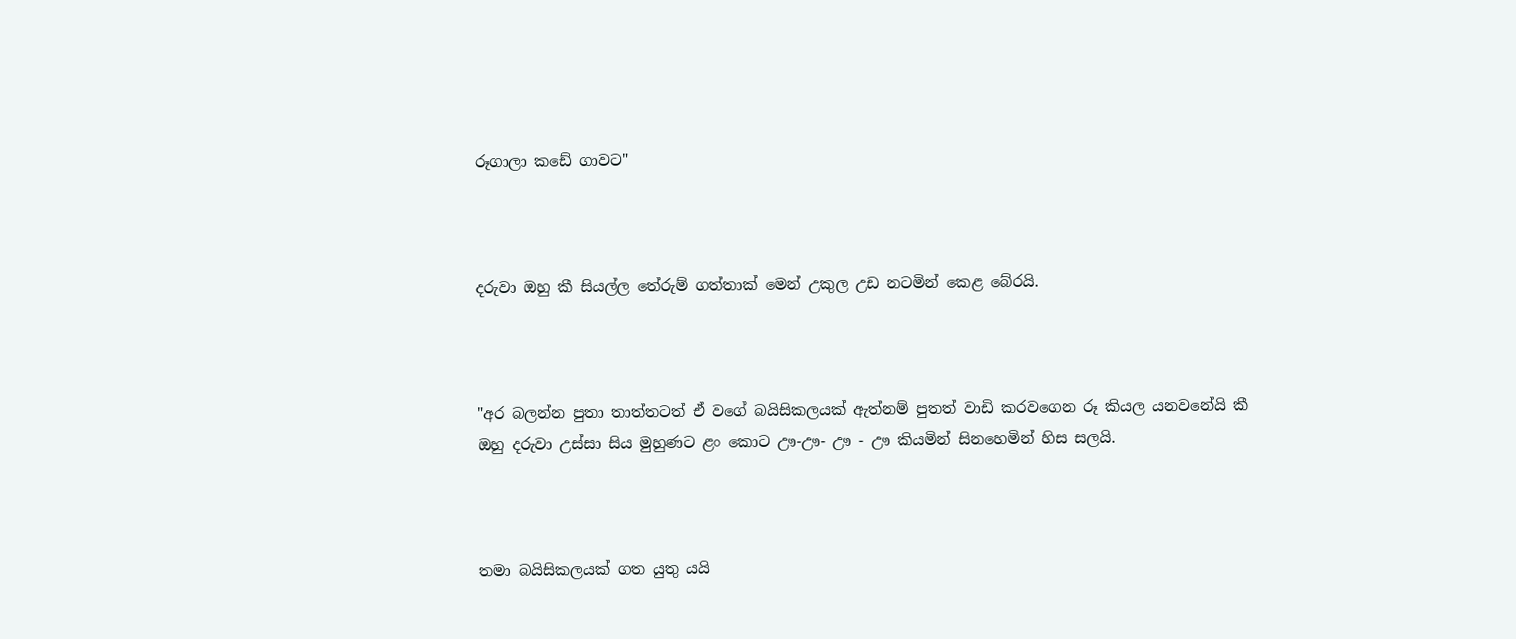රූගාලා කඩේ ගාවට"



දරුවා ඔහු කී සියල්ල තේරුම් ගත්තාක් මෙන් උකුල උඩ නටමින් කෙළ බේරයි.



"අර බලන්න පුතා තාත්තටත් ඒ වගේ බයිසිකලයක් ඇත්නම් පුතත් වාඩි කරවගෙන රූ කියල යනවනේයි කී ඔහු දරුවා උස්සා සිය මුහුණට ළං කොට ඌ-ඌ- ඌ - ඌ කියමින් සිනහෙමින් හිස සලයි.



තමා බයිසිකලයක් ගත යුතු යයි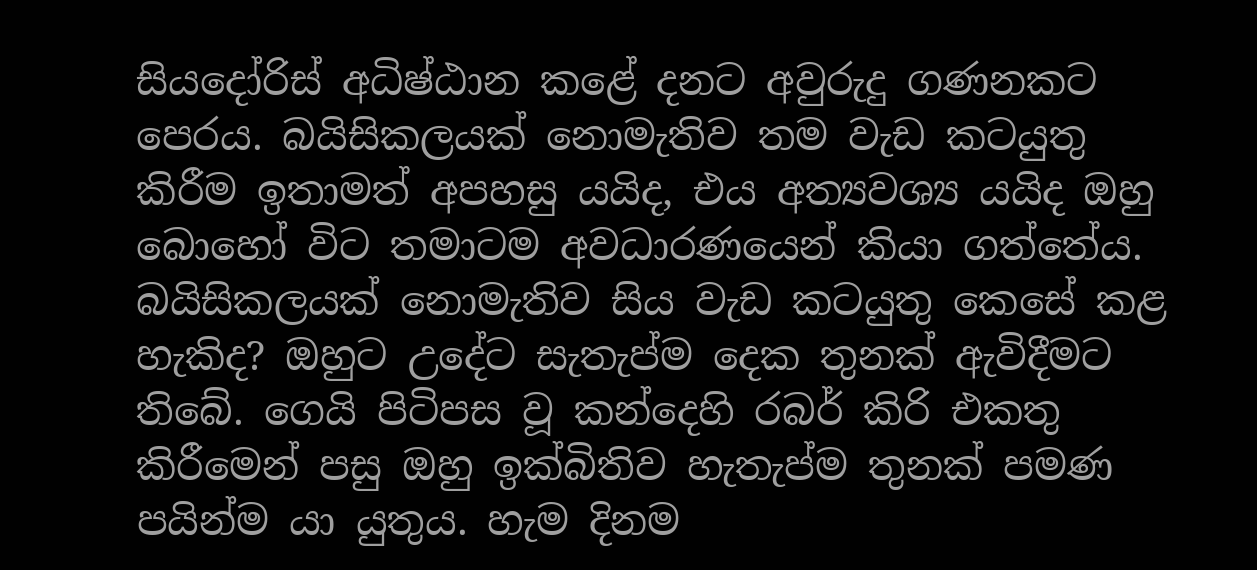සියදෝරිස් අධිෂ්ඨාන කළේ දනට අවුරුදු ගණනකට පෙරය. බයිසිකලයක් නොමැතිව තම වැඩ කටයුතු කිරීම ඉතාමත් අපහසු යයිද, එය අත්‍යවශ්‍ය යයිද ඔහු බොහෝ විට තමාටම අවධාරණයෙන් කියා ගත්තේය. බයිසිකලයක් නොමැතිව සිය වැඩ කටයුතු කෙසේ කළ හැකිද? ඔහුට උදේට සැතැප්ම දෙක තුනක් ඇවිදීමට තිබේ. ගෙයි පිටිපස වූ කන්දෙහි රබර් කිරි එකතු කිරීමෙන් පසු ඔහු ඉක්බිතිව හැතැප්ම තුනක් පමණ පයින්ම යා යුතුය. හැම දිනම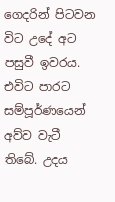ගෙදරින් පිටවන විට උදේ අට පසුවී ඉවරය. එවිට පාරට සම්පූර්ණයෙන් අව්ව වැටී තිබේ. උදය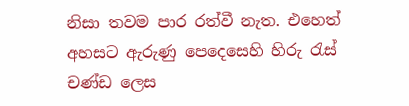නිසා තවම පාර රත්වී නැත. එහෙත් අහසට ඇරුණු පෙදෙසෙහි හිරු රැස් චණ්ඩ ලෙස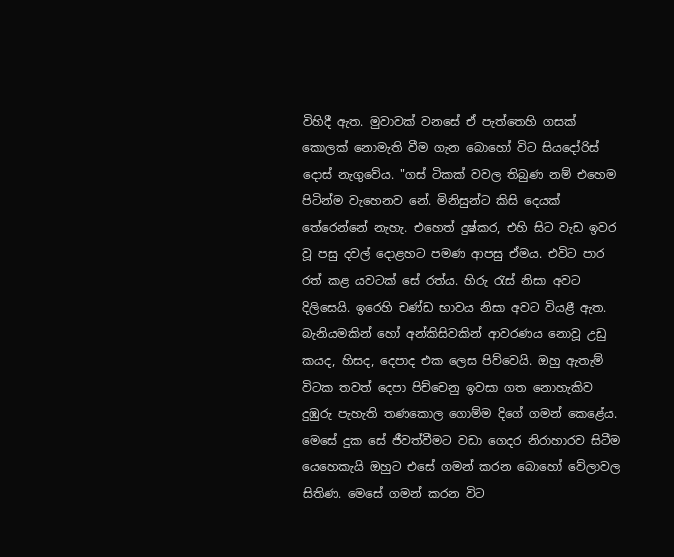විහිදී ඇත. මුවාවක් වනසේ ඒ පැත්තෙහි ගසක් කොලක් නොමැති වීම ගැන බොහෝ විට සියදෝරිස් දොස් නැගුවේය. "ගස් ටිකක් වවල තිබුණ නම් එහෙම පිටින්ම වැහෙනව නේ. මිනිසුන්ට කිසි දෙයක් තේරෙන්නේ නැහැ. එහෙත් දුෂ්කර, එහි සිට වැඩ ඉවර වූ පසු දවල් දොළහට පමණ ආපසු ඒමය. එවිට පාර රත් කළ යවටක් සේ රත්ය. හිරු රැස් නිසා අවට දිලිසෙයි. ඉරෙහි චණ්ඩ භාවය නිසා අවට වියළී ඇත. බැනියමකින් හෝ අන්කිසිවකින් ආවරණය නොවූ උඩු කයද, හිසද, දෙපාද එක ලෙස පිව්වෙයි. ඔහු ඇතැම් විටක තවත් දෙපා පිච්චෙනු ඉවසා ගත නොහැකිව දුඹුරු පැහැති තණකොල ගොම්ම දිගේ ගමන් කෙළේය. මෙසේ දුක සේ ජීවත්වීමට වඩා ගෙදර නිරාහාරව සිටීම යෙහෙකැයි ඔහුට එසේ ගමන් කරන බොහෝ වේලාවල සිතිණ. මෙසේ ගමන් කරන විට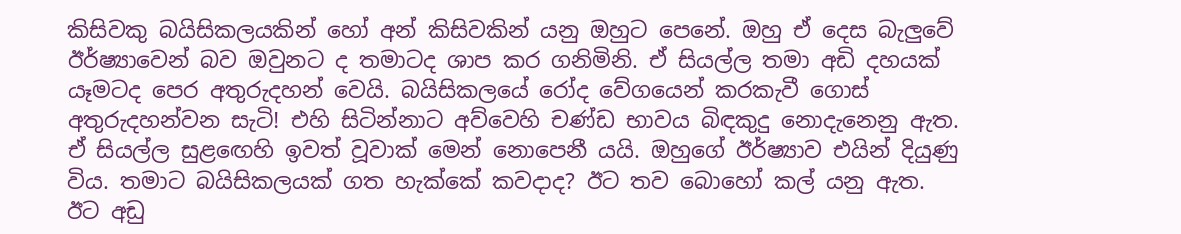කිසිවකු බයිසිකලයකින් හෝ අන් කිසිවකින් යනු ඔහුට පෙනේ. ඔහු ඒ දෙස බැලුවේ ඊර්ෂ්‍යාවෙන් බව ඔවුනට ද තමාටද ශාප කර ගනිමිනි. ඒ සියල්ල තමා අඩි දහයක් යෑමටද පෙර අතුරුදහන් වෙයි. බයිසිකලයේ රෝද වේගයෙන් කරකැවී ගොස් අතුරුදහන්වන සැටි! එහි සිටින්නාට අව්වෙහි චණ්ඩ භාවය බිඳකුදු නොදැනෙනු ඇත. ඒ සියල්ල සුළඟෙහි ඉවත් වූවාක් මෙන් නොපෙනී යයි. ඔහුගේ ඊර්ෂ්‍යාව එයින් දියුණු විය. තමාට බයිසිකලයක් ගත හැක්කේ කවදාද? ඊට තව බොහෝ කල් යනු ඇත. ඊට අඩු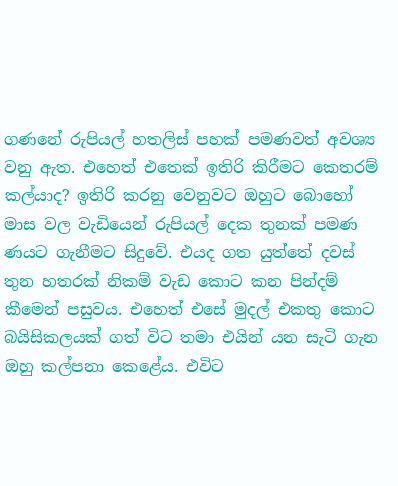ගණනේ රුපියල් හතලිස් පහක් පමණවත් අවශ්‍ය වනු ඇත. එහෙත් එතෙක් ඉතිරි කිරීමට කෙතරම් කල්යාද? ඉතිරි කරනු වෙනුවට ඔහුට බොහෝ මාස වල වැඩියෙන් රුපියල් දෙක තුනක් පමණ ණයට ගැනීමට සිදුවේ. එයද ගත යුත්තේ දවස් තුන හතරක් නිකම් වැඩ කොට කන පින්දම් කීමෙන් පසුවය. එහෙත් එසේ මුදල් එකතු කොට බයිසිකලයක් ගත් විට තමා එයින් යන සැටි ගැන ඔහු කල්පනා කෙළේය. එවිට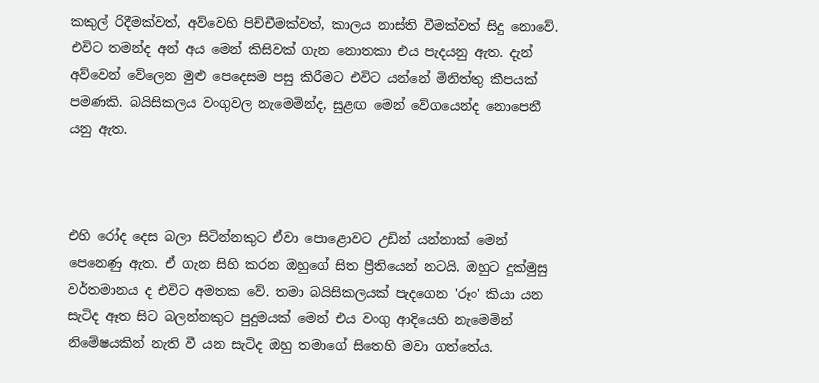කකුල් රිදීමක්වත්, අව්වෙහි පිච්චීමක්වත්, කාලය නාස්ති වීමක්වත් සිදු නොවේ. එවිට තමන්ද අන් අය මෙන් කිසිවක් ගැන නොතකා එය පැදයනු ඇත. දැන් අව්වෙන් වේලෙන මුළු පෙදෙසම පසු කිරීමට එවිට යන්නේ මිනිත්තු කීපයක් පමණකි. බයිසිකලය වංගුවල නැමෙමින්ද, සුළඟ මෙන් වේගයෙන්ද නොපෙනී යනු ඇත.



එහි රෝද දෙස බලා සිටින්නකුට ඒවා පොළොවට උඩින් යන්නාක් මෙන් පෙනෙණු ඇත. ඒ ගැන සිහි කරන ඔහුගේ සිත ප්‍රීතියෙන් නටයි. ඔහුට දුක්මුසු වර්තමානය ද එවිට අමතක වේ. තමා බයිසිකලයක් පැදගෙන 'රූං' කියා යන සැටිද ඈත සිට බලන්නකුට පුදුමයක් මෙන් එය වංගු ආදියෙහි නැමෙමින් නිමේෂයකින් නැති වී යන සැටිද ඔහු තමාගේ සිතෙහි මවා ගත්තේය.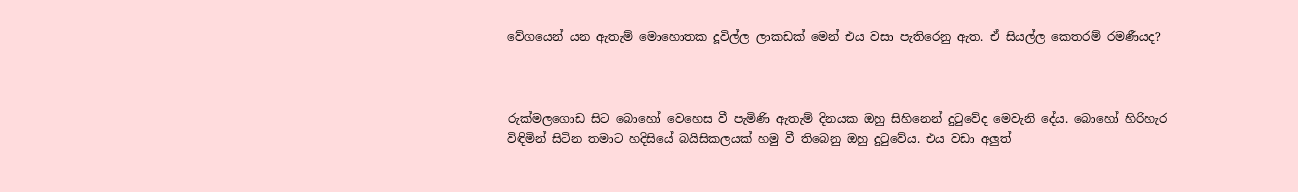වේගයෙන් යන ඇතැම් මොහොතක දූවිල්ල ලාකඩක් මෙන් එය වසා පැතිරෙනු ඇත. ඒ සියල්ල කෙතරම් රමණීයද?



රුක්මලගොඩ සිට බොහෝ වෙහෙස වී පැමිණි ඇතැම් දිනයක ඔහු සිහිනෙන් දුටුවේද මෙවැනි දේය. බොහෝ හිරිහැර විඳිමින් සිටින තමාට හදිසියේ බයිසිකලයක් හමු වී තිබෙනු ඔහු දුටුවේය. එය වඩා අලුත්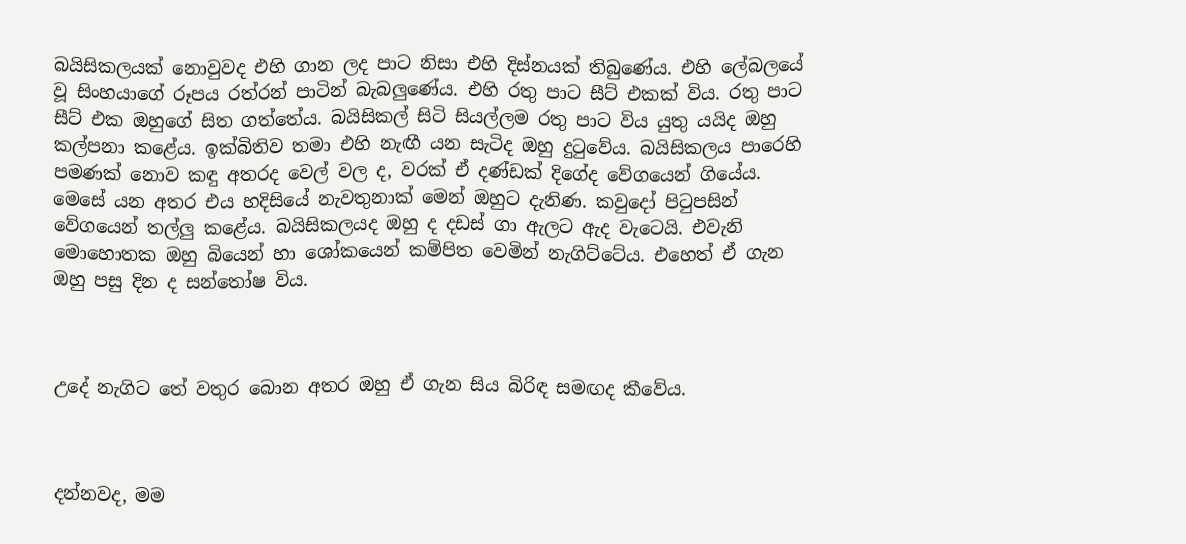බයිසිකලයක් නොවුවද එහි ගාන ලද පාට නිසා එහි දිස්නයක් තිබුණේය. එහි ලේබලයේ වූ සිංහයාගේ රූපය රත්රන් පාටින් බැබලුණේය. එහි රතු පාට සීට් එකක් විය. රතු පාට සීට් එක ඔහුගේ සිත ගත්තේය. බයිසිකල් සිටි සියල්ලම රතු පාට විය යුතු යයිද ඔහු කල්පනා කළේය. ඉක්බිතිව තමා එහි නැඟී යන සැටිද ඔහු දුටුවේය. බයිසිකලය පාරෙහි පමණක් නොව කඳු අතරද වෙල් වල ද, වරක් ඒ දණ්ඩක් දිගේද වේගයෙන් ගියේය. මෙසේ යන අතර එය හදිසියේ නැවතුනාක් මෙන් ඔහුට දැනිණ. කවුදෝ පිටුපසින් වේගයෙන් තල්ලු කළේය. බයිසිකලයද ඔහු ද දඩස් ගා ඇලට ඇද වැටෙයි. එවැනි මොහොතක ඔහු බියෙන් හා ශෝකයෙන් කම්පිත වෙමින් නැගිට්ටේය. එහෙත් ඒ ගැන ඔහු පසු දින ද සන්තෝෂ විය.



උදේ නැගිට තේ වතුර බොන අතර ඔහු ඒ ගැන සිය බිරිඳ සමඟද කීවේය.



දන්නවද, මම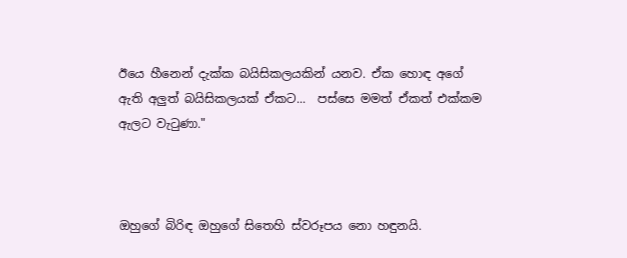ඊයෙ හීනෙන් දැක්ක බයිසිකලයකින් යනව. ඒක හොඳ අගේ ඇති අලුත් බයිසිකලයක් ඒකට...  පස්සෙ මමත් ඒකත් එක්කම ඇලට වැටුණා."



ඔහුගේ බිරිඳ ඔහුගේ සිතෙහි ස්වරූපය නො හඳුනයි.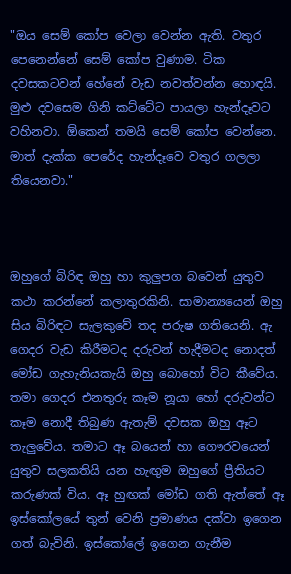"ඔය සෙම් කෝප වෙලා වෙන්න ඇති. වතුර පෙනෙන්නේ සෙම් කෝප වුණාම. ටික දවසකටවන් හේනේ වැඩ නවත්වන්න හොඳයි. මුළු දවසෙම ගිනි කට්ටේට පායලා හැන්දෑවට වහිනවා. ඕකෙන් තමයි සෙම් කෝප වෙන්නෙ. මාත් දැක්ක පෙරේද හැන්දෑවෙ වතුර ගලලා තියෙනවා."



ඔහුගේ බිරිඳ ඔහු හා කුලුපග බවෙන් යුතුව කථා කරන්නේ කලාතුරකිනි. සාමාන්‍යයෙන් ඔහු සිය බිරිඳට සැලකුවේ තද පරුෂ ගතියෙනි. ඇ ගෙදර වැඩ කිරීමටද දරුවන් හැදීමටද නොදත් මෝඩ ගැහැනියකැයි ඔහු බොහෝ විට කීවේය. තමා ගෙදර එනතුරු කෑම නූයා හෝ දරුවන්ට කෑම නොදී තිබුණ ඇතැම් දවසක ඔහු ඈට තැලුවේය. තමාට ඈ බයෙන් හා ගෞරවයෙන් යුතුව සලකතියි යන හැඟුම ඔහුගේ ප්‍රීතියට කරුණක් විය. ඈ හුඟක් මෝඩ ගති ඇත්තේ ඈ ඉස්කෝලයේ තුන් වෙනි ප්‍රමාණය දක්වා ඉගෙන ගත් බැවිනි. ඉස්කෝලේ ඉගෙන ගැනීම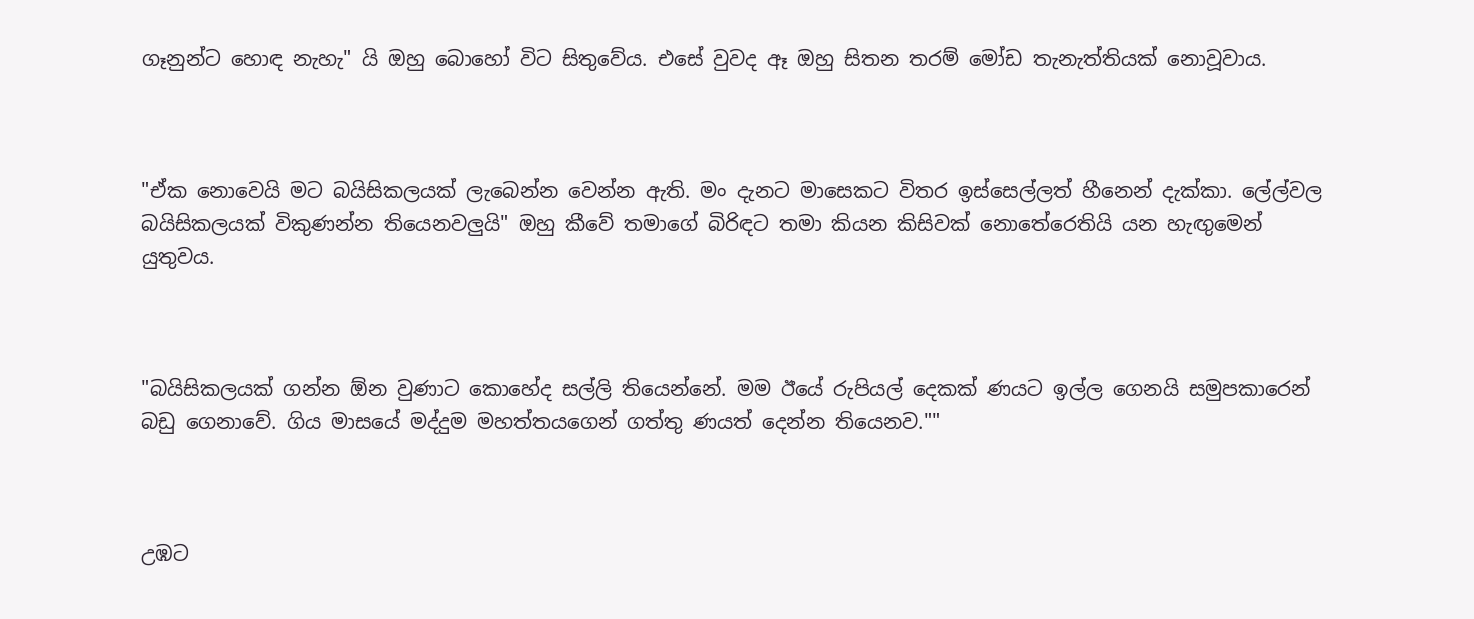ගෑනුන්ට හොඳ නැහැ" යි ඔහු බොහෝ විට සිතුවේය. එසේ වුවද ඈ ඔහු සිතන තරම් මෝඩ තැනැත්තියක් නොවූවාය.



"ඒක නොවෙයි මට බයිසිකලයක් ලැබෙන්න වෙන්න ඇති. මං දැනට මාසෙකට විතර ඉස්සෙල්ලත් හීනෙන් දැක්කා. ලේල්වල බයිසිකලයක් විකුණන්න තියෙනවලුයි" ඔහු කීවේ තමාගේ බිරිඳට තමා කියන කිසිවක් නොතේරෙතියි යන හැඟුමෙන් යුතුවය.



"බයිසිකලයක් ගන්න ඕන වුණාට කොහේද සල්ලි තියෙන්නේ. මම ඊයේ රුපියල් දෙකක් ණයට ඉල්ල ගෙනයි සමුපකාරෙන් බඩු ගෙනාවේ. ගිය මාසයේ මද්දුම මහත්තයගෙන් ගත්තු ණයත් දෙන්න තියෙනව.""



උඹට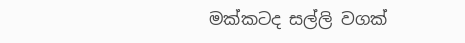මක්කටද සල්ලි වගක්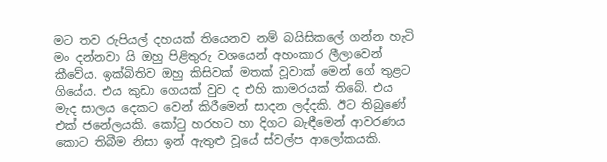මට තව රුපියල් දහයක් තියෙනව නම් බයිසිකලේ ගන්න හැටි මං දන්නවා යි ඔහු පිළිතුරු වශයෙන් අහංකාර ලීලාවෙන් කීවේය. ඉක්බිතිව ඔහු කිසිවක් මතක් වූවාක් මෙන් ගේ තුළට ගියේය. එය කුඩා ගෙයක් වුව ද එහි කාමරයක් තිබේ. එය මැද සාලය දෙකට වෙන් කිරීමෙන් සාදන ලද්දකි. ඊට තිබුණේ එක් ජනේලයකි. කෝටු හරහට හා දිගට බැඳීමෙන් ආවරණය කොට තිබීම නිසා ඉන් ඇතුළු වූයේ ස්වල්ප ආලෝකයකි.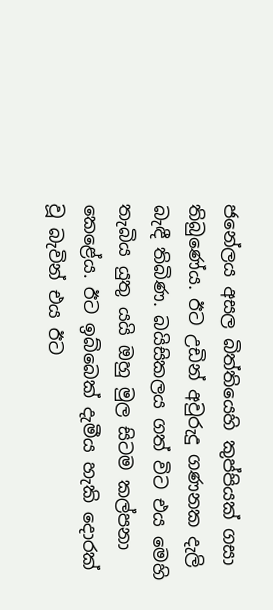ජනේලය අසල බිත්තියෙහි කුප්පියක් ගසා තිබුණේය. ඊට උඩින් අවුරුදු ගණනක දැලි බැඳී තිබිණ. බයිසිකලය ගත් විට එය මෙහි තැබිය යුතු යයි ඔහු මුල සිටම කල්පනා කෙළේය. ඊට ඉබ්බෙක් දැමීය හැකි දොරක් වූ බැවින් එය ඊට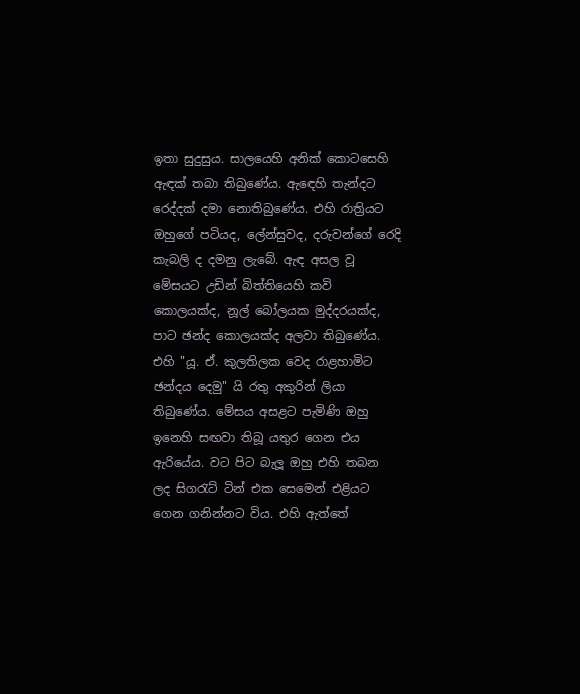ඉතා සුදුසුය. සාලයෙහි අනික් කොටසෙහි ඇඳක් තබා තිබුණේය. ඇඳෙහි තැන්දට රෙද්දක් දමා නොතිබුණේය. එහි රාත්‍රියට ඔහුගේ පටියද, ලේන්සුවද, දරුවන්ගේ රෙදි කැබලි ද දමනු ලැබේ. ඇඳ අසල වූ මේසයට උඩින් බිත්තියෙහි කවි කොලයක්ද, නූල් බෝලයක මුද්දරයක්ද, පාට ඡන්ද කොලයක්ද අලවා තිබුණේය. එහි "යූ. ඒ. කුලතිලක වෙද රාළහාමිට ඡන්දය දෙමු" යි රතු අකුරින් ලියා තිබුණේය. මේසය අසළට පැමිණි ඔහු ඉනෙහි සඟවා තිබූ යතුර ගෙන එය ඇරියේය. වට පිට බැලූ ඔහු එහි තබන ලද සිගරැට් ටින් එක සෙමෙන් එළියට ගෙන ගනින්නට විය. එහි ඇත්තේ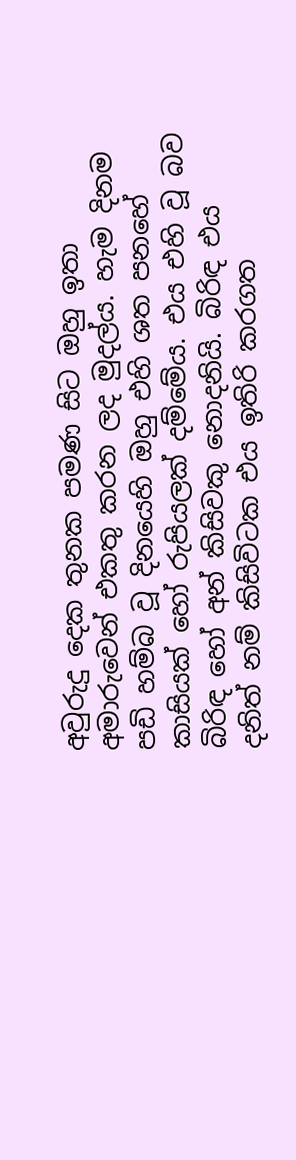අවුරුදු දෙක තුනක පමණ සිට ඔහු ඉතා අමාරුවෙන් එකතු කරන ලද මුදල්ය. හැම දිනම පඩි හම්බ වූ දිනයෙහි ඔහු එහි ශත පනහේ කාසියක් හෝ රුපියලක් දම්මේය. එය එහි වූ බව බිරිඳ හෝ අන් කිසිවකු නොදනියි. බිරිඳ එය දනිත් නම් කිසිවිටක එය ඉතිරි කරගත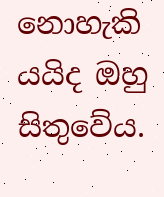නොහැකි යයිද ඔහු සිතුවේය.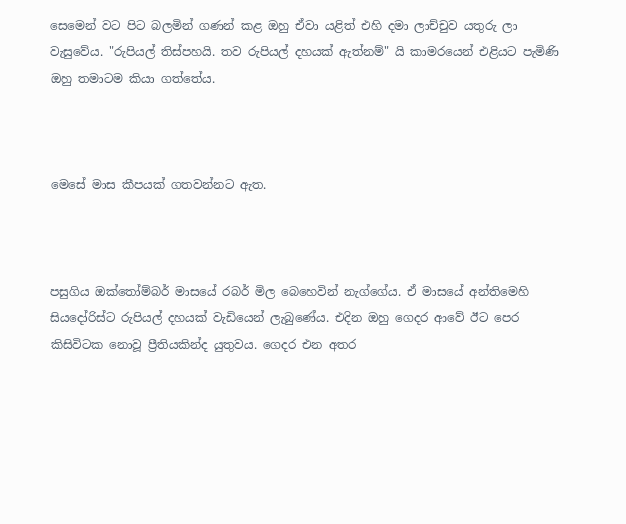සෙමෙන් වට පිට බලමින් ගණන් කළ ඔහු ඒවා යළිත් එහි දමා ලාච්චුව යතුරු ලා වැසුවේය. "රුපියල් තිස්පහයි. තව රුපියල් දහයක් ඇත්නම්" යි කාමරයෙන් එළියට පැමිණි ඔහු තමාටම කියා ගත්තේය.



මෙසේ මාස කීපයක් ගතවන්නට ඇත.



පසුගිය ඔක්තෝම්බර් මාසයේ රබර් මිල බෙහෙවින් නැග්ගේය. ඒ මාසයේ අන්තිමෙහි සියදෝරිස්ට රුපියල් දහයක් වැඩියෙන් ලැබුණේය. එදින ඔහු ගෙදර ආවේ ඊට පෙර කිසිවිටක නොවූ ප්‍රීතියකින්ද යුතුවය. ගෙදර එන අතර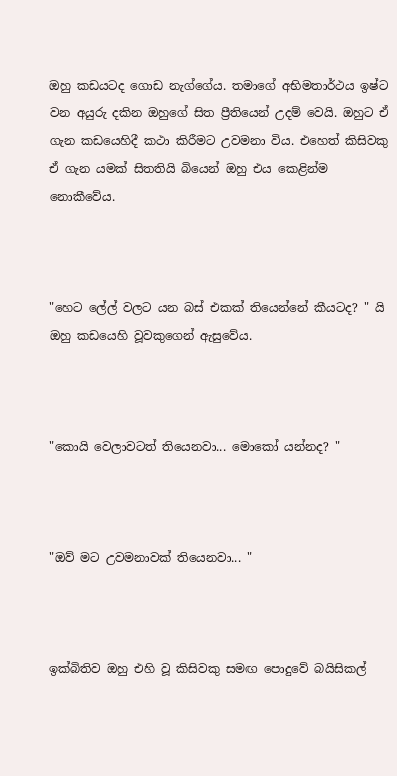ඔහු කඩයටද ගොඩ නැග්ගේය. තමාගේ අභිමතාර්ථය ඉෂ්ට වන අයුරු දකින ඔහුගේ සිත ප්‍රීතියෙන් උදම් වෙයි. ඔහුට ඒ ගැන කඩයෙහිදී කථා කිරීමට උවමනා විය. එහෙත් කිසිවකු ඒ ගැන යමක් සිතතියි බියෙන් ඔහු එය කෙළින්ම නොකීවේය.



"හෙට ලේල් වලට යන බස් එකක් තියෙන්නේ කීයටද? " යි ඔහු කඩයෙහි වූවකුගෙන් ඇසුවේය.



"කොයි වෙලාවටත් තියෙනවා... මොකෝ යන්නද? "



"ඔව් මට උවමනාවක් තියෙනවා... "



ඉක්බිතිව ඔහු එහි වූ කිසිවකු සමඟ පොදුවේ බයිසිකල්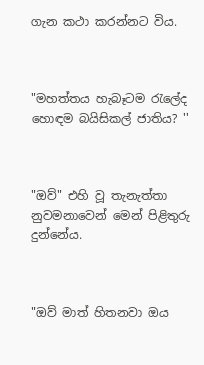ගැන කථා කරන්නට විය.



"මහත්තය හැබෑටම රැලේද හොඳම බයිසිකල් ජාතිය? ''



"ඔව්" එහි වූ තැනැත්තා නුවමනාවෙන් මෙන් පිළිතුරු දුන්නේය.



"ඔව් මාත් හිතනවා ඔය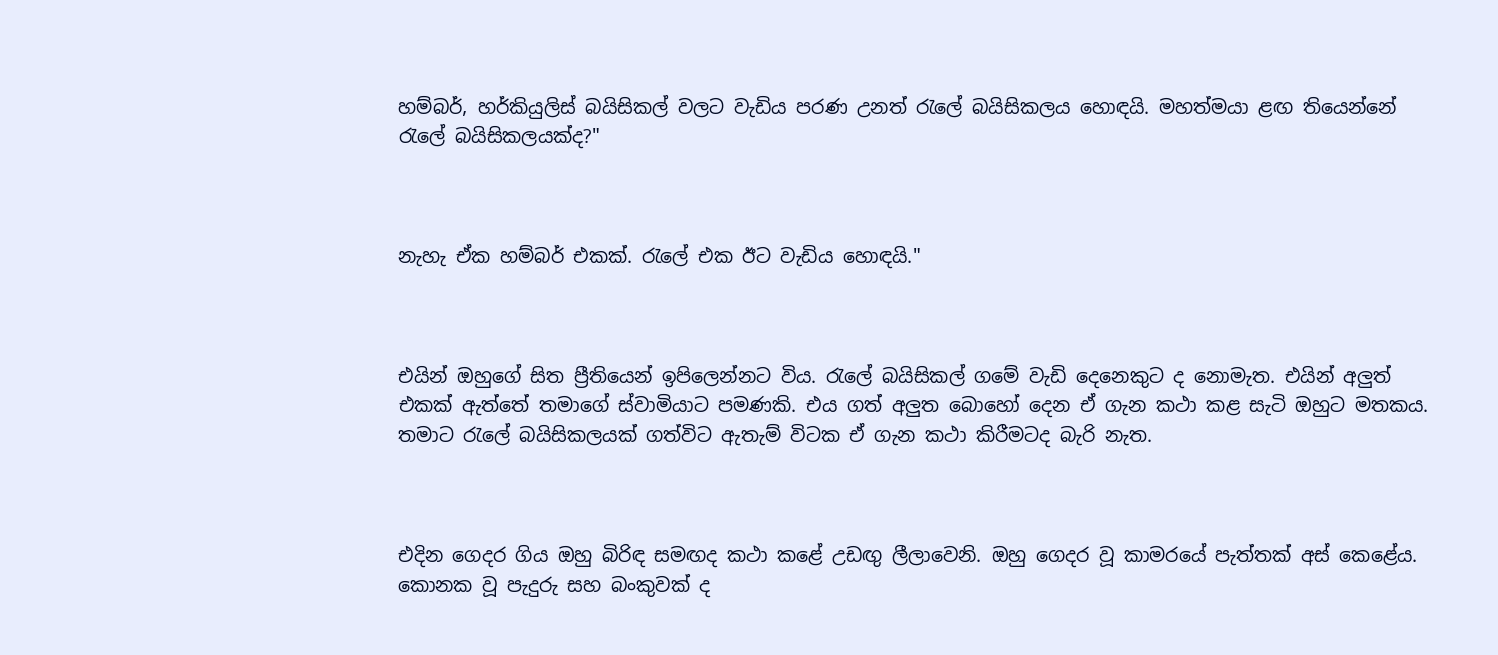හම්බර්, හර්කියුලිස් බයිසිකල් වලට වැඩිය පරණ උනත් රැලේ බයිසිකලය හොඳයි. මහත්මයා ළඟ තියෙන්නේ රැලේ බයිසිකලයක්ද?"



නැහැ ඒක හම්බර් එකක්. රැලේ එක ඊට වැඩිය හොඳයි."



එයින් ඔහුගේ සිත ප්‍රීතියෙන් ඉපිලෙන්නට විය. රැලේ බයිසිකල් ගමේ වැඩි දෙනෙකුට ද නොමැත. එයින් අලුත් එකක් ඇත්තේ තමාගේ ස්වාමියාට පමණකි. එය ගත් අලුත බොහෝ දෙන ඒ ගැන කථා කළ සැටි ඔහුට මතකය. තමාට රැලේ බයිසිකලයක් ගත්විට ඇතැම් විටක ඒ ගැන කථා කිරීමටද බැරි නැත.



එදින ගෙදර ගිය ඔහු බිරිඳ සමඟද කථා කළේ උඩඟු ලීලාවෙනි. ඔහු ගෙදර වූ කාමරයේ පැත්තක් අස් කෙළේය. කොනක වූ පැදුරු සහ බංකුවක් ද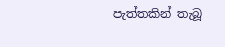පැත්තකින් තැබූ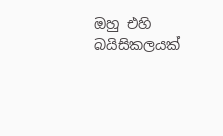ඔහු එහි බයිසිකලයක්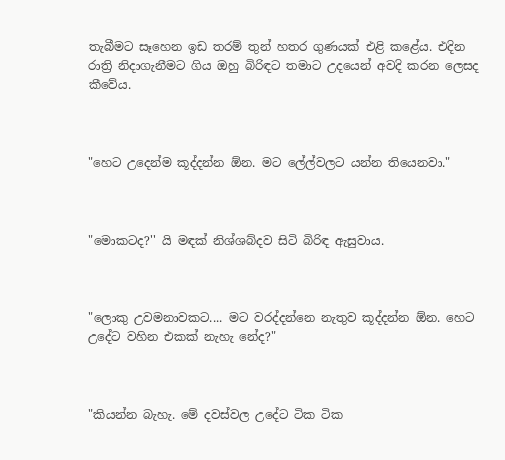තැබීමට සෑහෙන ඉඩ තරම් තුන් හතර ගුණයක් එළි කළේය. එදින රාත්‍රි නිදාගැනීමට ගිය ඔහු බිරිඳට තමාට උදයෙන් අවදි කරන ලෙසද කීවේය.



"හෙට උදෙන්ම කූද්දන්න ඕන. මට ලේල්වලට යන්න තියෙනවා."



"මොකටද?'' යි මඳක් නිශ්ශබ්දව සිටි බිරිඳ ඇසුවාය.



"ලොකු උවමනාවකට.... මට වරද්දන්නෙ නැතුව කූද්දන්න ඕන. හෙට උදේට වහින එකක් නැහැ නේද?"



"කියන්න බැහැ. මේ දවස්වල උදේට ටික ටික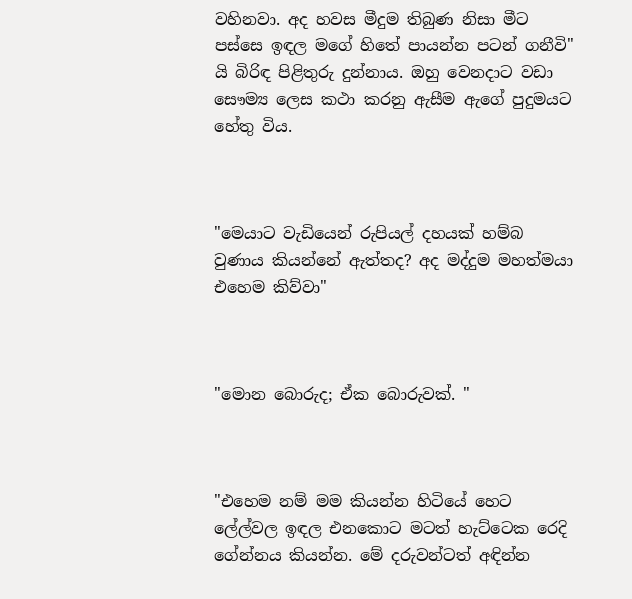වහිනවා. අද හවස මීදුම තිබුණ නිසා මීට පස්සෙ ඉඳල මගේ හිතේ පායන්න පටන් ගනීවි" යි බිරිඳ පිළිතුරු දුන්නාය. ඔහු වෙනදාට වඩා සෞම්‍ය ලෙස කථා කරනු ඇසීම ඇගේ පුදුමයට හේතු විය.



"මෙයාට වැඩියෙන් රුපියල් දහයක් හම්බ වුණාය කියන්නේ ඇත්තද? අද මද්දුම මහත්මයා එහෙම කිව්වා"



"මොන බොරුද; ඒක බොරුවක්. "



"එහෙම නම් මම කියන්න හිටියේ හෙට ලේල්වල ඉඳල එනකොට මටත් හැට්ටෙක රෙදි ගේන්නය කියන්න. මේ දරුවන්ටත් අඳින්න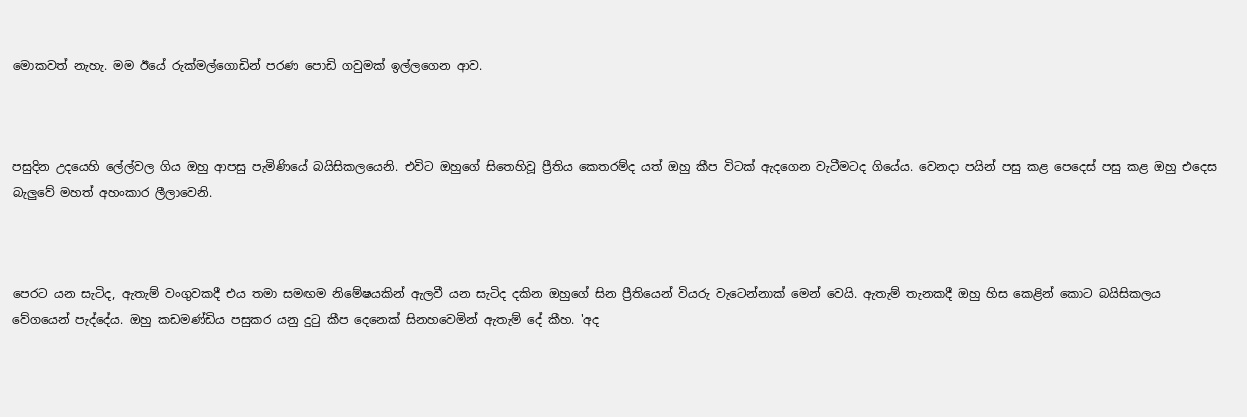මොකවත් නැහැ. මම ඊයේ රුක්මල්ගොඩින් පරණ පොඩි ගවුමක් ඉල්ලගෙන ආව.



පසුදින උදයෙහි ලේල්වල ගිය ඔහු ආපසු පැමිණියේ බයිසිකලයෙනි. එවිට ඔහුගේ සිතෙහිවූ ප්‍රීතිය කෙතරම්ද යත් ඔහු කීප විටක් ඇදගෙන වැටීමටද ගියේය. වෙනදා පයින් පසු කළ පෙදෙස් පසු කළ ඔහු එදෙස බැලුවේ මහත් අහංකාර ලීලාවෙනි.



පෙරට යන සැටිද, ඇතැම් වංගුවකදී එය තමා සමඟම නිමේෂයකින් ඇලවී යන සැටිද දකින ඔහුගේ සින ප්‍රීතියෙන් වියරු වැටෙන්නාක් මෙන් වෙයි. ඇතැම් තැනකදී ඔහු හිස කෙළින් කොට බයිසිකලය වේගයෙන් පැද්දේය. ඔහු කඩමණ්ඩිය පසුකර යනු දුටු කීප දෙනෙක් සිනහවෙමින් ඇතැම් දේ කීහ. 'අද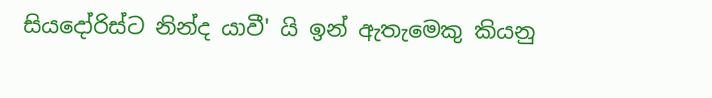සියදෝරිස්ට නින්ද යාවී' යි ඉන් ඇතැමෙකු කියනු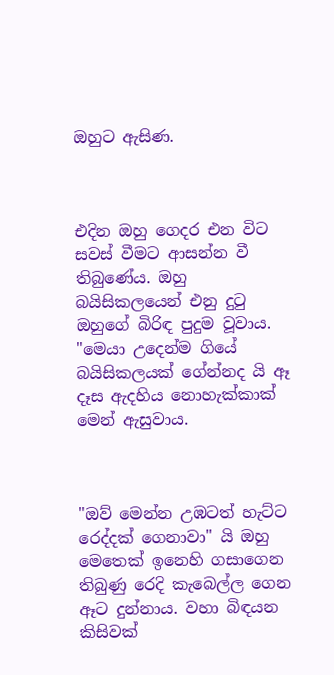ඔහුට ඇසිණ.



එදින ඔහු ගෙදර එන විට සවස් වීමට ආසන්න වී තිබුණේය. ඔහු බයිසිකලයෙන් එනු දුටු ඔහුගේ බිරිඳ පුදුම වූවාය. "මෙයා උදෙන්ම ගියේ බයිසිකලයක් ගේන්නද යි ඈ දෑස ඇදහිය නොහැක්කාක් මෙන් ඇසුවාය.



"ඔව් මෙන්න උඹටත් හැට්ට රෙද්දක් ගෙනාවා" යි ඔහු මෙතෙක් ඉනෙහි ගසාගෙන තිබුණු රෙදි කැබෙල්ල ගෙන ඈට දුන්නාය. වහා බිඳයන කිසිවක්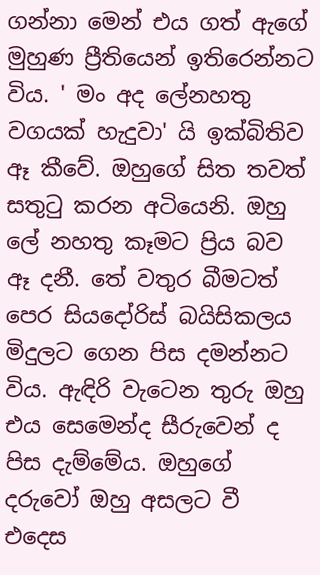ගන්නා මෙන් එය ගත් ඇගේ මුහුණ ප්‍රීතියෙන් ඉතිරෙන්නට විය. ' මං අද ලේනහතු වගයක් හැදුවා' යි ඉක්බිතිව ඈ කීවේ. ඔහුගේ සිත තවත් සතුටු කරන අටියෙනි. ඔහු ලේ නහතු කෑමට ප්‍රිය බව ඈ දනී. තේ වතුර බීමටත් පෙර සියදෝරිස් බයිසිකලය මිදුලට ගෙන පිස දමන්නට විය. ඇඳිරි වැටෙන තුරු ඔහු එය සෙමෙන්ද සීරුවෙන් ද පිස දැම්මේය. ඔහුගේ දරුවෝ ඔහු අසලට වී එදෙස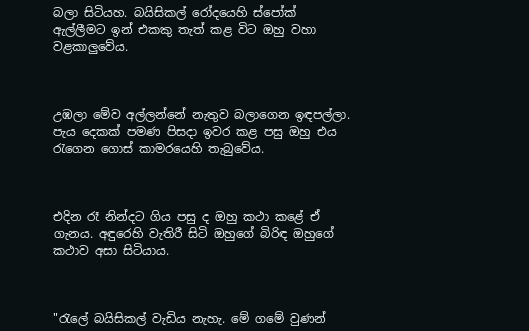බලා සිටියහ. බයිසිකල් රෝදයෙහි ස්පෝක් ඇල්ලීමට ඉන් එකකු තැත් කළ විට ඔහු වහා වළකාලුවේය.



උඹලා මේව අල්ලන්නේ නැතුව බලාගෙන ඉඳපල්ලා. පැය දෙකක් පමණ පිසදා ඉවර කළ පසු ඔහු එය රැගෙන ගොස් කාමරයෙහි තැබුවේය.



එදින රෑ නින්දට ගිය පසු ද ඔහු කථා කළේ ඒ ගැනය. අඳුරෙහි වැතිරී සිටි ඔහුගේ බිරිඳ ඔහුගේ කථාව අසා සිටියාය.



"රැලේ බයිසිකල් වැඩිය නැහැ. මේ ගමේ වුණන්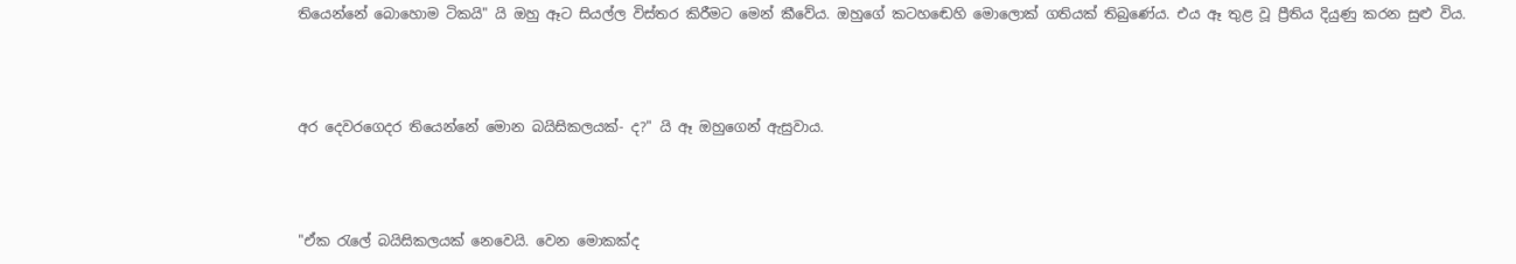තියෙන්නේ බොහොම ටිකයි" යි ඔහු ඈට සියල්ල විස්තර කිරීමට මෙන් කීවේය. ඔහුගේ කටහඬෙහි මොලොක් ගතියක් තිබුණේය. එය ඈ තුළ වූ ප්‍රීතිය දියුණු කරන සුළු විය.



අර දෙවරගෙදර තියෙන්නේ මොන බයිසිකලයක්- ද?" යි ඈ ඔහුගෙන් ඇසුවාය.



"ඒක රැලේ බයිසිකලයක් නෙවෙයි. වෙන මොකක්ද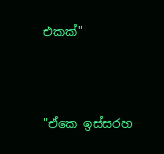එකක්"



"ඒකෙ ඉස්සරහ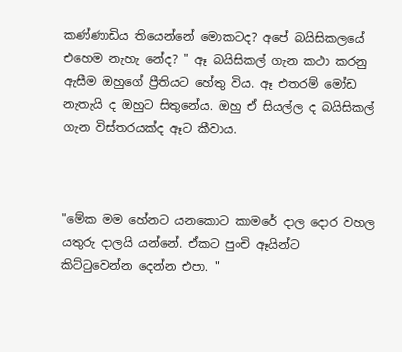කණ්ණාඩිය තියෙන්නේ මොකටද? අපේ බයිසිකලයේ එහෙම නැහැ නේද? " ඈ බයිසිකල් ගැන කථා කරනු ඇසීම ඔහුගේ ප්‍රීතියට හේතු විය. ඈ එතරම් මෝඩ නැතැයි ද ඔහුට සිතුනේය. ඔහු ඒ සියල්ල ද බයිසිකල් ගැන විස්තරයක්ද ඈට කීවාය.



"මේක මම හේනට යනකොට කාමරේ දාල දොර වහල යතුරු දාලයි යන්නේ. ඒකට පුංචි ඈයින්ට කිට්ටුවෙන්න දෙන්න එපා. "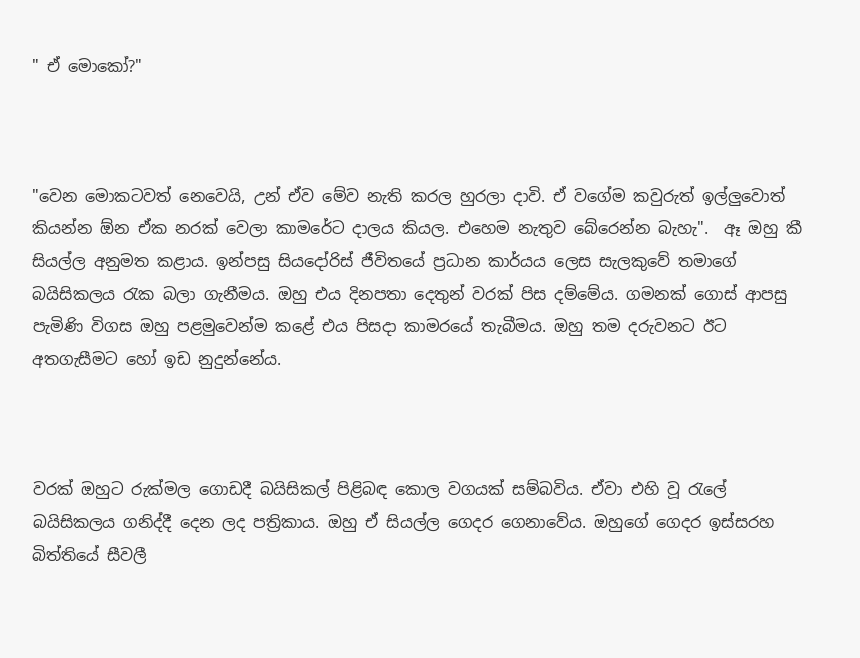" ඒ මොකෝ?"



"වෙන මොකටවත් නෙවෙයි, උන් ඒව මේව නැති කරල හුරලා දාවි. ඒ වගේම කවුරුත් ඉල්ලුවොත් කියන්න ඕන ඒක නරක් වෙලා කාමරේට දාලය කියල. එහෙම නැතුව බේරෙන්න බැහැ".  ඈ ඔහු කී සියල්ල අනුමත කළාය. ඉන්පසු සියදෝරිස් ජීවිතයේ ප්‍රධාන කාර්යය ලෙස සැලකුවේ තමාගේ බයිසිකලය රැක බලා ගැනීමය. ඔහු එය දිනපතා දෙතුන් වරක් පිස දම්මේය. ගමනක් ගොස් ආපසු පැමිණි විගස ඔහු පළමුවෙන්ම කළේ එය පිසදා කාමරයේ තැබීමය. ඔහු තම දරුවනට ඊට අතගැසීමට හෝ ඉඩ නුදුන්නේය.



වරක් ඔහුට රුක්මල ගොඩදී බයිසිකල් පිළිබඳ කොල වගයක් සම්බවිය. ඒවා එහි වූ රැලේ බයිසිකලය ගනිද්දී දෙන ලද පත්‍රිකාය. ඔහු ඒ සියල්ල ගෙදර ගෙනාවේය. ඔහුගේ ගෙදර ඉස්සරහ බිත්තියේ සීවලී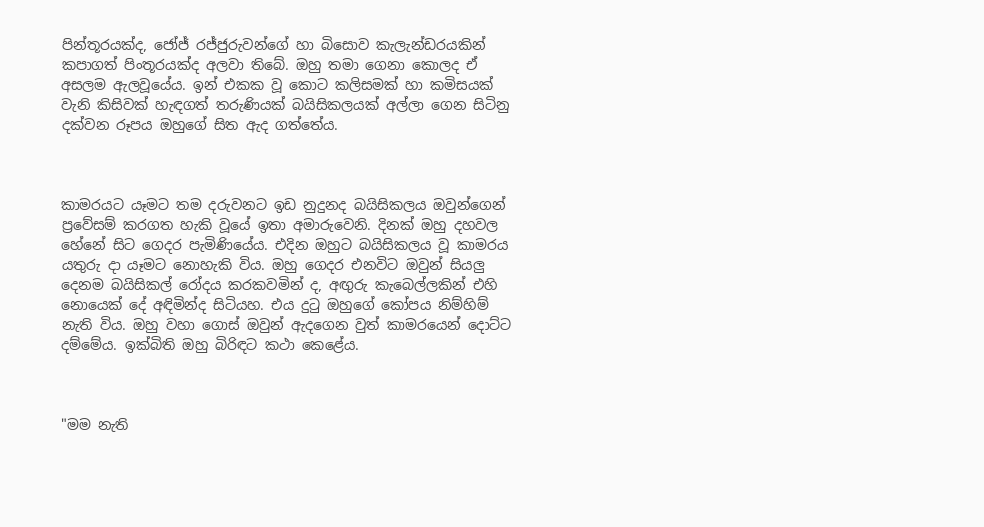පින්තූරයක්ද, ජෝජ් රජ්ජුරුවන්ගේ හා බිසොව කැලැන්ඩරයකින් කපාගත් පිංතූරයක්ද අලවා තිබේ. ඔහු තමා ගෙනා කොලද ඒ අසලම ඇලවූයේය. ඉන් එකක වූ කොට කලිසමක් හා කමිසයක් වැනි කිසිවක් හැඳගත් තරුණියක් බයිසිකලයක් අල්ලා ගෙන සිටිනු දක්වන රූපය ඔහුගේ සිත ඇද ගත්තේය.



කාමරයට යෑමට තම දරුවනට ඉඩ නුදුනද බයිසිකලය ඔවුන්ගෙන් ප්‍රවේසම් කරගත හැකි වූයේ ඉතා අමාරුවෙනි. දිනක් ඔහු දහවල හේනේ සිට ගෙදර පැමිණියේය. එදින ඔහුට බයිසිකලය වූ කාමරය යතුරු දා යෑමට නොහැකි විය. ඔහු ගෙදර එනවිට ඔවුන් සියලු දෙනම බයිසිකල් රෝදය කරකවමින් ද, අඟුරු කැබෙල්ලකින් එහි නොයෙක් දේ අඳිමින්ද සිටියහ. එය දුටු ඔහුගේ කෝපය නිම්හිම් නැති විය. ඔහු වහා ගොස් ඔවුන් ඇදගෙන වුත් කාමරයෙන් දොට්ට දම්මේය. ඉක්බිති ඔහු බිරිඳට කථා කෙළේය.



"මම නැති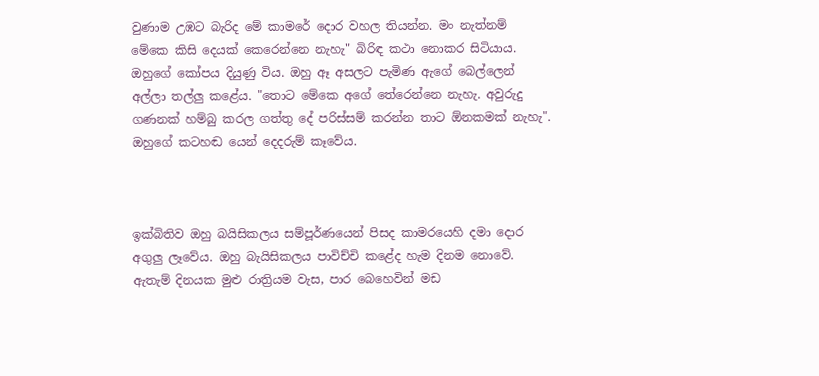වුණාම උඹට බැරිද මේ කාමරේ දොර වහල තියන්න. මං නැත්නම් මේකෙ කිසි දෙයක් කෙරෙන්නෙ නැහැ" බිරිඳ කථා නොකර සිටියාය. ඔහුගේ කෝපය දියුණු විය. ඔහු ඈ අසලට පැමිණ ඇගේ බෙල්ලෙන් අල්ලා තල්ලු කළේය. "තොට මේකෙ අගේ තේරෙන්නෙ නැහැ. අවුරුදු ගණනක් හම්බු කරල ගත්තු දේ පරිස්සම් කරන්න තාට ඕනකමක් නැහැ". ඔහුගේ කටහඬ යෙන් දෙදරුම් කෑවේය.



ඉක්බිතිව ඔහු බයිසිකලය සම්පූර්ණයෙන් පිසද කාමරයෙහි දමා දොර අගුලු ලෑවේය. ඔහු බැයිසිකලය පාවිච්චි කළේද හැම දිනම නොවේ. ඇතැම් දිනයක මුළු රාත්‍රියම වැස, පාර බෙහෙවින් මඩ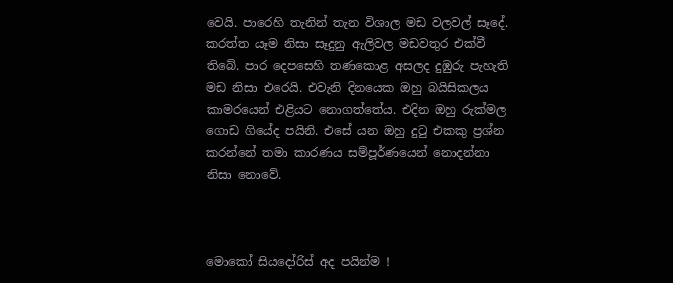වෙයි. පාරෙහි තැනින් තැන විශාල මඩ වලවල් සෑදේ. කරත්ත යෑම නිසා සෑදුනු ඇලිවල මඩවතුර එක්වී තිබේ. පාර දෙපසෙහි තණකොළ අසලද දුඹුරු පැහැති මඩ නිසා එරෙයි. එවැනි දිනයෙක ඔහු බයිසිකලය කාමරයෙන් එළියට නොගත්තේය. එදින ඔහු රුක්මල ගොඩ ගියේද පයිනි. එසේ යන ඔහු දුටු එකකු ප්‍රශ්න කරන්නේ තමා කාරණය සම්පූර්ණයෙන් නොදන්නා නිසා නොවේ.



මොකෝ සියදෝරිස් අද පයින්ම !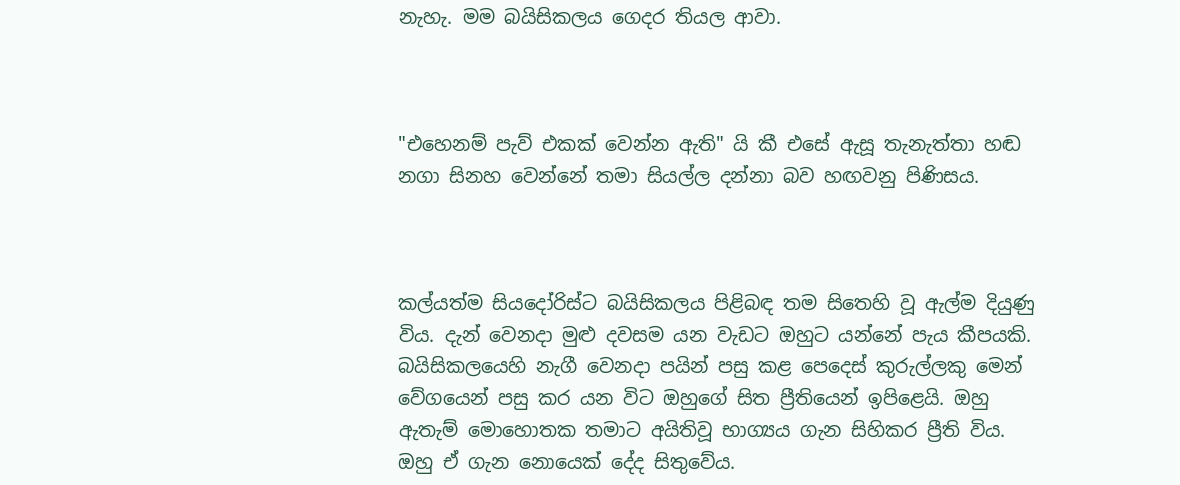නැහැ. මම බයිසිකලය ගෙදර තියල ආවා.



"එහෙනම් පැව් එකක් වෙන්න ඇති" යි කී එසේ ඇසූ තැනැත්තා හඬ නගා සිනහ වෙන්නේ තමා සියල්ල දන්නා බව හඟවනු පිණිසය.



කල්යත්ම සියදෝරිස්ට බයිසිකලය පිළිබඳ තම සිතෙහි වූ ඇල්ම දියුණු විය. දැන් වෙනදා මුළු දවසම යන වැඩට ඔහුට යන්නේ පැය කීපයකි. බයිසිකලයෙහි නැගී වෙනදා පයින් පසු කළ පෙදෙස් කුරුල්ලකු මෙන් වේගයෙන් පසු කර යන විට ඔහුගේ සිත ප්‍රීතියෙන් ඉපිළෙයි. ඔහු ඇතැම් මොහොතක තමාට අයිතිවූ භාග්‍යය ගැන සිහිකර ප්‍රීති විය. ඔහු ඒ ගැන නොයෙක් දේද සිතුවේය.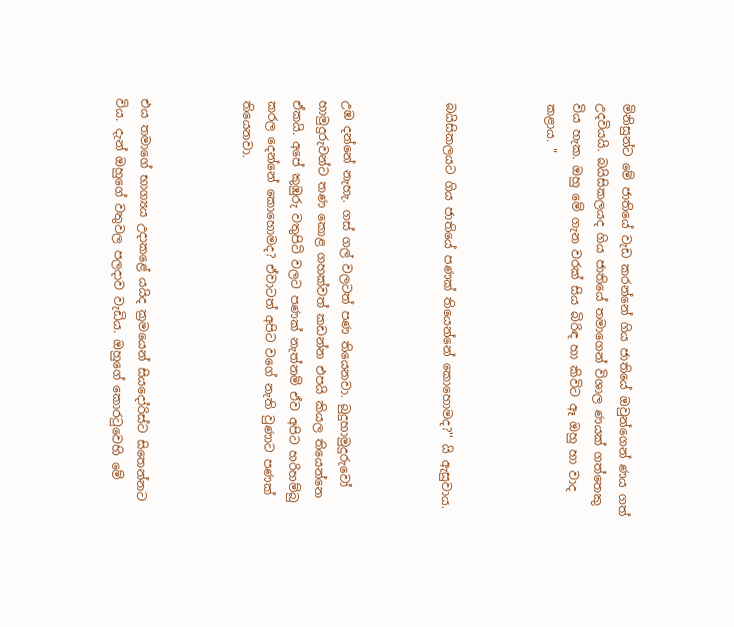මිනිසුන්ට මේ ජාතියේ වැඩ කරන්නේ ගිය ජාතියේ ඔවුන්ගෙන් ණය ගත් උදවියයි. බයිසිකලයද ගිය ජාතියේ තමාගෙන් විශාල ණයක් ගත්තෙකු විය හැක. ඔහු මේ ගැන වරක් සිය බිරිඳ හා කිවිට ඈ ඔහු හා වාද කළාය. "



බයිසිකලයට ගිය ජාතියේ පණක් තියෙන්නේ කොහොමද?'' යි ඇසුවාය.



උඹ දන්නේ නැහැ. ගස් ගල් වලටත් පණ තියෙනවා. බුදුහාමුදුරුවෝ හාමුදුරුවන්ට තණ කොළ ගහක්වත් කඩන්න එපයි කියල තියෙන්නෙ ඒකයි. අපේ කුඹුරු වතුපිටි වලට පණක් නැත්නම් ඒව අපිට හරිහම්බු කරල දෙන්නේ කොහොමද? ඒවාටත් අපිට වගේ නැති වුණාට පණක් තියෙනවා.



එය තමාගේ භාග්‍යය උදාකළේ යයිද ක්‍රමයෙන් සියදෝරිස්ට සිතෙන්නට විය. දැන් ඔහුගේ වතුවල පලදාව වැඩිය. ඔහුගේ කොරටුවෙහි මේ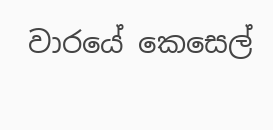වාරයේ කෙසෙල්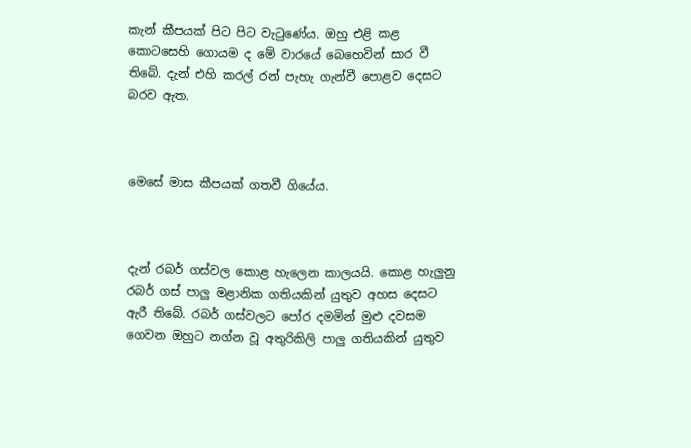කැන් කීපයක් පිට පිට වැටුණේය. ඔහු එළි කළ කොටසෙහි ගොයම ද මේ වාරයේ බෙහෙවින් සාර වී තිබේ. දැන් එහි කරල් රන් පැහැ ගැන්වී පොළව දෙසට බරව ඇත.



මෙසේ මාස කීපයක් ගතවී ගියේය.



දැන් රබර් ගස්වල කොළ හැලෙන කාලයයි. කොළ හැලුනු රබර් ගස් පාලු මළානික ගතියකින් යුතුව අහස දෙසට ඇරී තිබේ. රබර් ගස්වලට පෝර දමමින් මුළු දවසම ගෙවන ඔහුට නග්න වූ අතුරිකිලි පාලු ගතියකින් යුතුව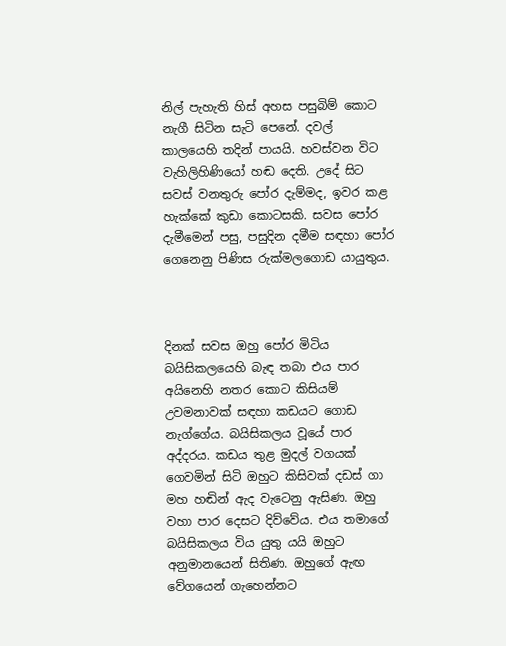නිල් පැහැති හිස් අහස පසුබිම් කොට නැගී සිටින සැටි පෙනේ. දවල් කාලයෙහි තදින් පායයි. හවස්වන විට වැහිලිහිණියෝ හඬ දෙති. උදේ සිට සවස් වනතුරු පෝර දැම්මද, ඉවර කළ හැක්කේ කුඩා කොටසකි. සවස පෝර දැමීමෙන් පසු, පසුදින දමීම සඳහා පෝර ගෙනෙනු පිණිස රුක්මලගොඩ යායුතුය.



දිනක් සවස ඔහු පෝර මිටිය බයිසිකලයෙහි බැඳ තබා එය පාර අයිනෙහි නතර කොට කිසියම් උවමනාවක් සඳහා කඩයට ගොඩ නැග්ගේය. බයිසිකලය වූයේ පාර අද්දරය. කඩය තුළ මුදල් වගයක් ගෙවමින් සිටි ඔහුට කිසිවක් දඩස් ගා මහ හඬින් ඇද වැටෙනු ඇසිණ. ඔහු වහා පාර දෙසට දිව්වේය. එය තමාගේ බයිසිකලය විය යුතු යයි ඔහුට අනුමානයෙන් සිතිණ. ඔහුගේ ඇඟ වේගයෙන් ගැහෙන්නට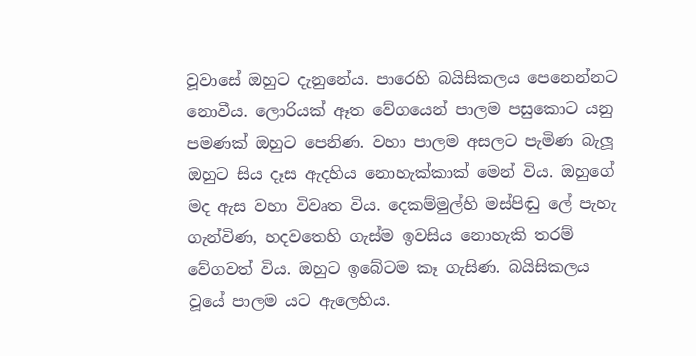වූවාසේ ඔහුට දැනුනේය. පාරෙහි බයිසිකලය පෙනෙන්නට නොවීය. ලොරියක් ඈත වේගයෙන් පාලම පසුකොට යනු පමණක් ඔහුට පෙනිණ. වහා පාලම අසලට පැමිණ බැලූ ඔහුට සිය දෑස ඇදහිය නොහැක්කාක් මෙන් විය. ඔහුගේ මද ඇස වහා විවෘත විය. දෙකම්මුල්හි මස්පිඬු ලේ පැහැ ගැන්විණ, හදවතෙහි ගැස්ම ඉවසිය නොහැකි තරම් වේගවත් විය. ඔහුට ඉබේටම කෑ ගැසිණ. බයිසිකලය වූයේ පාලම යට ඇලෙහිය.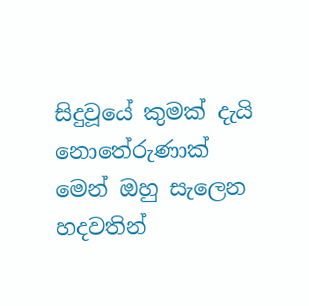සිදුවූයේ කුමක් දැයි නොතේරුණාක් මෙන් ඔහු සැලෙන හදවතින්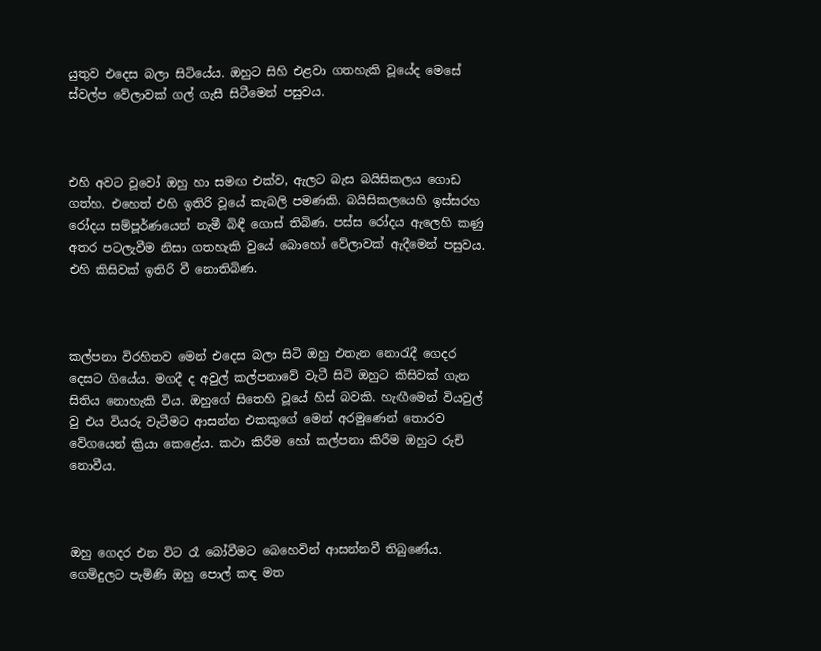යුතුව එදෙස බලා සිටියේය. ඔහුට සිහි එළවා ගතහැකි වූයේද මෙසේ ස්වල්ප වේලාවක් ගල් ගැසී සිටීමෙන් පසුවය.



එහි අවට වූවෝ ඔහු හා සමඟ එක්ව, ඇලට බැස බයිසිකලය ගොඩ ගත්හ. එහෙත් එහි ඉතිරි වූයේ කැබලි පමණකි. බයිසිකලයෙහි ඉස්සරහ රෝදය සම්පූර්ණයෙන් නැමී බිඳී ගොස් තිබිණ. පස්ස රෝදය ඇලෙහි කණු අතර පටලැවීම නිසා ගතහැකි වුයේ බොහෝ වේලාවක් ඇදීමෙන් පසුවය. එහි කිසිවක් ඉතිරි වී නොතිබිණ.



කල්පනා විරහිතව මෙන් එදෙස බලා සිටි ඔහු එතැන නොරැදී ගෙදර දෙසට ගියේය. මගදී ද අවුල් කල්පනාවේ වැටී සිටි ඔහුට කිසිවක් ගැන සිතිය නොහැකි විය. ඔහුගේ සිතෙහි වූයේ හිස් බවකි. හැඟීමෙන් වියවුල් වු එය වියරු වැටීමට ආසන්න එකකුගේ මෙන් අරමුණෙන් තොරව වේගයෙන් ක්‍රියා කෙළේය. කථා කිරීම හෝ කල්පනා කිරීම ඔහුට රුචි නොවීය.



ඔහු ගෙදර එන විට රෑ බෝවීමට බෙහෙවින් ආසන්නවී තිබුණේය. ගෙමිදුලට පැමිණි ඔහු පොල් කඳ මත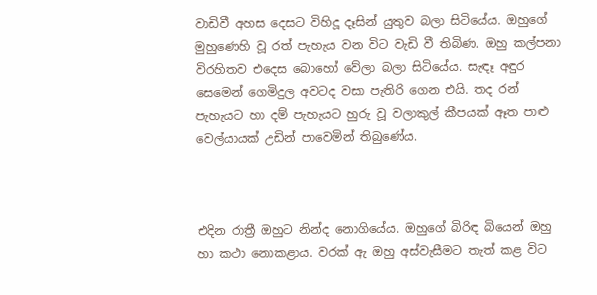වාඩිවී අහස දෙසට විහිදූ දෑසින් යුතුව බලා සිටියේය. ඔහුගේ මුහුණෙහි වූ රත් පැහැය වන විට වැඩි වී තිබිණ. ඔහු කල්පනා විරහිතව එදෙස බොහෝ වේලා බලා සිටියේය. සැඳෑ අඳුර සෙමෙන් ගෙමිදුල අවටද වසා පැතිරි ගෙන එයි. තද රන් පැහැයට හා දම් පැහැයට හුරු වූ වලාකුල් කීපයක් ඈත පාළු වෙල්යායක් උඩින් පාවෙමින් තිබුණේය.



එදින රාත්‍රී ඔහුට නින්ද නොගියේය. ඔහුගේ බිරිඳ බියෙන් ඔහු හා කථා නොකළාය. වරක් ඇ ඔහු අස්වැසීමට තැත් කළ විට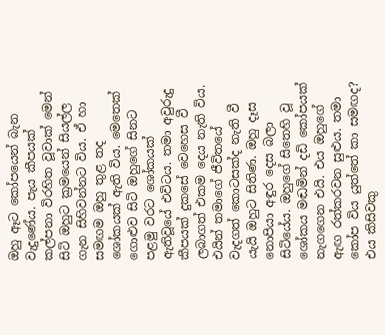ඔහු ඈට කෝපයෙන් බැන වැදුණේය. පැය කීපයක් කල්පනා විරහිත වූවාක් මෙන් සිටි ඔහුට ක්‍රමයෙන් සියල්ල ගැන සිහිවන්නට විය. ඒ හා සමඟම ඔහු තුළ තද ශෝකයක් ඇති විය. මෙතෙක් ගොළුව සිටි ඔහුගේ සිනට පළමු වරට ශෝකයක් ඇතිවූයේ එවිටය. තමා අවුරුදු කීපයක් දුකසේ වෙහෙස වී ලබාගත් එකම දෙය නැති විය. එයින් තමාගේ ජීවිතයේ වැදගත් කොටසක්ද නැති වී යැයි ඔහුට සිතිණ. ඔහු දෑස නොපියා අඳුර දෙස බලා සිටියේය. ඔහුගේ සිතෙහි වූ ශෝකය මඬමින් දඩි කෝපයක් නැගගෙන එයි. එය ඔහුගේ ඇඟ රත්කරවන සුළුය. තමා කෝප විය යුත්තේ කා සමඟද? එය කිසිවකු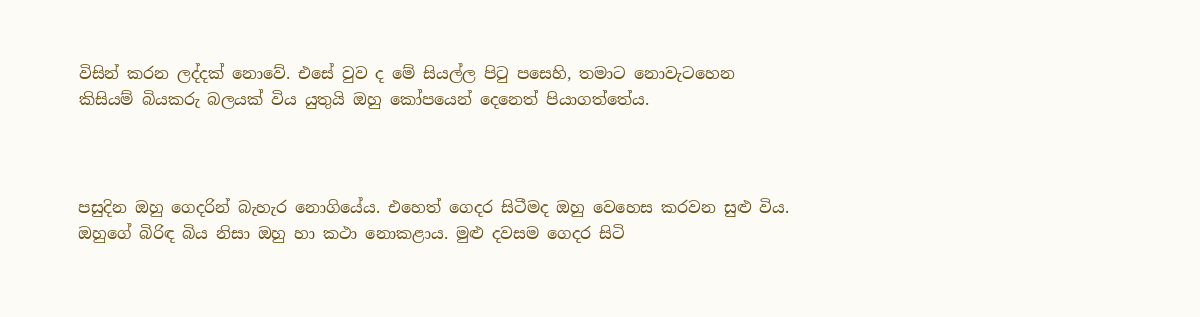විසින් කරන ලද්දක් නොවේ. එසේ වුව ද මේ සියල්ල පිටු පසෙහි, තමාට නොවැටහෙන කිසියම් බියකරු බලයක් විය යුතුයි ඔහු කෝපයෙන් දෙනෙත් පියාගත්තේය.



පසුදින ඔහු ගෙදරින් බැහැර නොගියේය. එහෙත් ගෙදර සිටීමද ඔහු වෙහෙස කරවන සුළු විය. ඔහුගේ බිරිඳ බිය නිසා ඔහු හා කථා නොකළාය. මුළු දවසම ගෙදර සිටි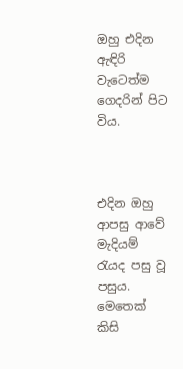ඔහු එදින ඇඳිරි වැටෙත්ම ගෙදරින් පිට විය.



එදින ඔහු ආපසු ආවේ මැදියම් රැයද පසු වූ පසුය. මෙතෙක් කිසි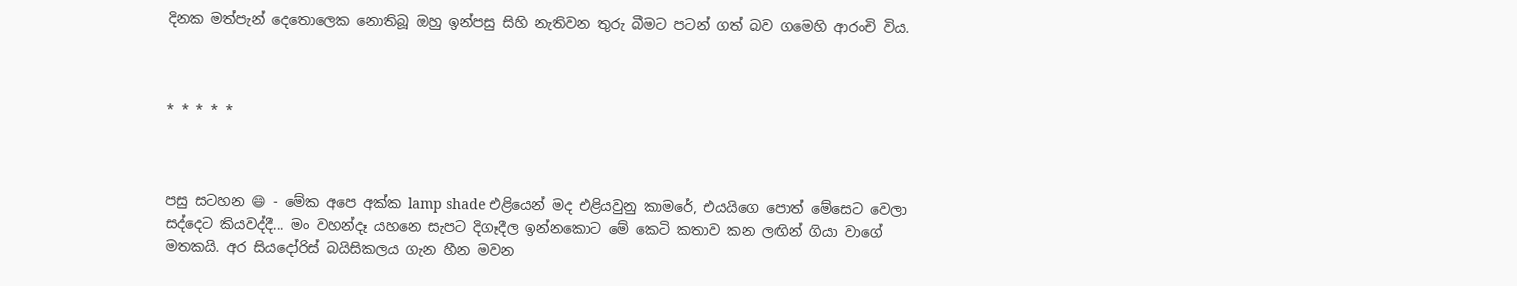දිනක මත්පැන් දෙතොලෙක නොතිබූ ඔහු ඉන්පසු සිහි නැතිවන තුරු බීමට පටන් ගත් බව ගමෙහි ආරංචි විය.



* * * * *



පසු සටහන 😄 - මේක අපෙ අක්ක lamp shade එළියෙන් මද එළියවුනු කාමරේ, එයයිගෙ පොත් මේසෙට වෙලා සද්දෙට කියවද්දී... මං වහන්දෑ යහනෙ සැපට දිගෑදීල ඉන්නකොට මේ කෙටි කතාව කන ලඟින් ගියා වාගේ මතකයි. අර සියදෝරිස් බයිසිකලය ගැන හීන මවන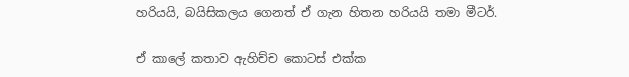හරියයි, බයිසිකලය ගෙනත් ඒ ගැන හිතන හරියයි තමා මීටර්.

ඒ කාලේ කතාව ඇහිච්ච කොටස් එක්ක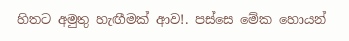හිතට අමුතු හැඟීමක් ආව!. පස්සෙ මේක හොයන්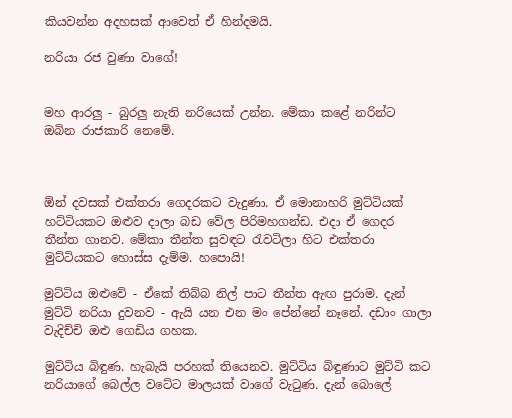කියවන්න අදහසක් ආවෙත් ඒ හින්දමයි.

නරියා රජ වුණා වාගේ!


මහ ආරලු - බුරලු නැති නරියෙක් උන්න. මේකා කළේ නරින්ට ඔබින රාජකාරි නෙමේ.



ඕන් දවසක් එක්තරා ගෙදරකට වැදුණා. ඒ මොනාහරි මුට්ටියක් හට්ටියකට ඔළුව දාලා බඩ වේල පිරිමහගන්ඩ. එදා ඒ ගෙදර තීන්ත ගානව. මේකා තීන්ත සුවඳට රැවටිලා හිට එක්තරා මුට්ටියකට හොස්ස දැම්ම. හපොයි!

මුට්ටිය ඔළුවේ - ඒකේ තිබ්බ නිල් පාට තීන්ත ඇඟ පුරාම. දැන් මුට්ටි නරියා දුවනව - ඇයි යන එන මං පේන්නේ නෑනේ. දඩාං ගාලා වැදිච්චි ඔළු ගෙඩිය ගහක.

මුට්ටිය බිඳුණ. හැබැයි පරහක් තියෙනව. මුට්ටිය බිඳුණාට මුට්ටි කට නරියාගේ බෙල්ල වටේට මාලයක් වාගේ වැටුණ. දැන් බොලේ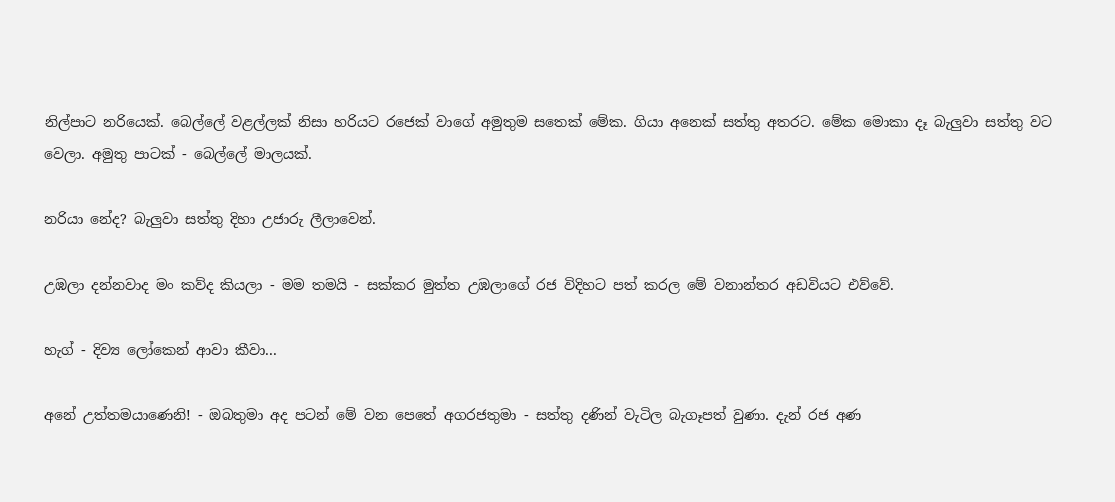නිල්පාට නරියෙක්. බෙල්ලේ වළල්ලක් නිසා හරියට රජෙක් වාගේ අමුතුම සතෙක් මේක. ගියා අනෙක් සත්තු අතරට. මේක මොකා දෑ බැලුවා සත්තු වට වෙලා. අමුතු පාටක් - බෙල්ලේ මාලයක්.

නරියා නේද? බැලුවා සත්තු දිහා උජාරු ලීලාවෙන්.

උඹලා දන්නවාද මං කව්ද කියලා - මම තමයි - සක්කර මුත්ත උඹලාගේ රජ විදිහට පත් කරල මේ වනාන්තර අඩවියට එව්වේ.

හැග් - දිව්‍ය ලෝකෙන් ආවා කීවා...

අනේ උත්තමයාණෙනි! - ඔබතුමා අද පටන් මේ වන පෙතේ අගරජතුමා - සත්තු දණින් වැටිල බැගෑපත් වුණා. දැන් රජ අණ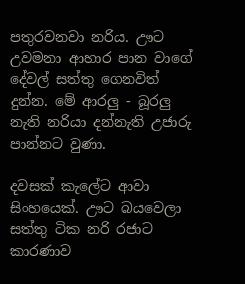පතුරවනවා නරිය. ඌට උවමනා ආහාර පාන වාගේ දේවල් සත්තු ගෙනවිත් දුන්න. මේ ආරලු - බූරලු නැති නරියා දන්නැති උජාරු පාන්නට වුණා.

දවසක් කැලේට ආවා සිංහයෙක්. ඌට බයවෙලා සත්තු ටික නරි රජාට කාරණාව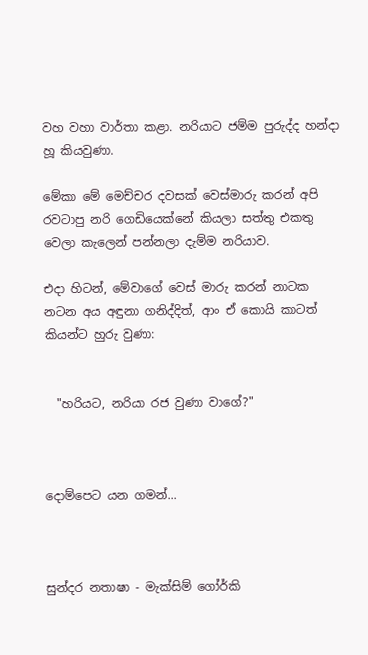වහ වහා වාර්තා කළා. නරියාට ජම්ම පුරුද්ද හන්දා හූ කියවුණා.

මේකා මේ මෙච්චර දවසක් වෙස්මාරු කරන් අපි රවටාපු නරි ගෙඩියෙක්නේ කියලා සත්තු එකතු වෙලා කැලෙන් පන්නලා දැම්ම නරියාව.

එදා හිටන්, මේවාගේ වෙස් මාරු කරන් නාටක නටන අය අඳුනා ගනිද්දිත්, ආං ඒ කොයි කාටත් කියන්ට හුරු වුණා:


  "හරියට, නරියා රජ වුණා වාගේ?"



දොම්පෙට යන ගමන්...



සුන්දර නතාෂා - මැක්සිම් ගෝර්කි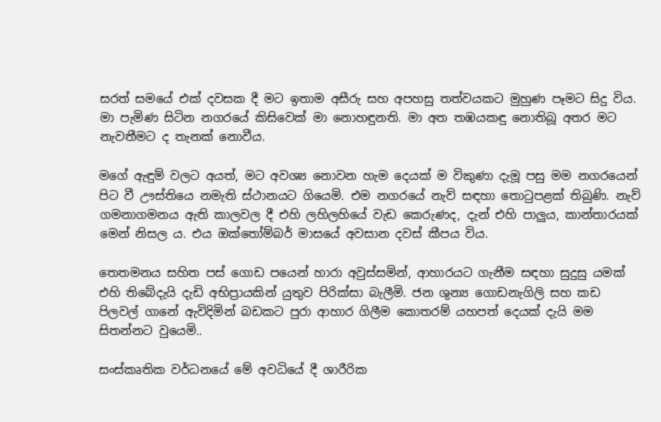සරත් සමයේ එක් දවසක දී මට ඉතාම අසීරු සහ අපහසු තත්වයකට මුහුණ පෑමට සිදු විය. මා පැමිණ සිටින නගරයේ කිසිවෙක් මා නොහඳුනති. මා අත තඹයකඳු නොතිබූ අතර මට නැවතීමට ද තැනක් නොවීය.

මගේ ඇඳුම් වලට අයත්, මට අවශ්‍ය නොවන හැම දෙයක් ම විකුණා දැමූ පසු මම නගරයෙන් පිට වී ඌස්තියෙ නමැති ස්ථානයට ගියෙමි. එම නගරයේ නැව් සඳහා තොටුපළක් තිබුණි. නැව් ගමනාගමනය ඇති කාලවල දී එහි ලහිලහියේ වැඩ කෙරුණද, දැන් එහි පාලුය, කාන්තාරයක් මෙන් නිසල ය. එය ඔක්තෝම්බර් මාසයේ අවසාන දවස් කීපය විය.

තෙතමනය සහිත පස් ගොඩ පයෙන් හාරා අවුස්සමින්, ආහාරයට ගැනීම සඳහා සුදුසු යමක් එහි තිබේදැයි දැඩි අභිප්‍රායකින් යුතුව පිරික්සා බැලීමි. ජන ශුන්‍ය ගොඩනැගිලි සහ කඩ පිලවල් ගානේ ඇවිදිමින් බඩකට පුරා ආහාර ගිලීම කොතරම් යහපත් දෙයක් දැයි මම සිතන්නට වුයෙමි..

සංස්කෘතික වර්ධනයේ මේ අවධියේ දී ශාරීරික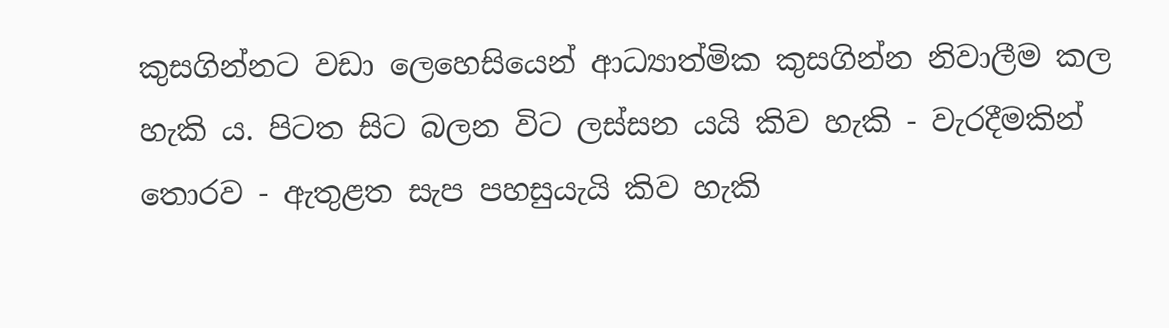කුසගින්නට වඩා ලෙහෙසියෙන් ආධ්‍යාත්මික කුසගින්න නිවාලීම කල හැකි ය. පිටත සිට බලන විට ලස්සන යයි කිව හැකි - වැරදීමකින් තොරව - ඇතුළත සැප පහසුයැයි කිව හැකි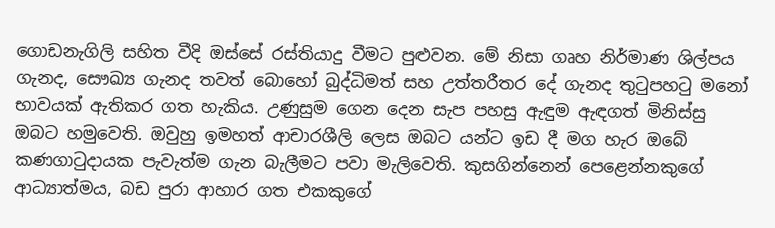ගොඩනැගිලි සහිත වීදි ඔස්සේ රස්තියාදු වීමට පුළුවන. මේ නිසා ගෘහ නිර්මාණ ශිල්පය ගැනද, සෞඛ්‍ය ගැනද තවත් බොහෝ බුද්ධිමත් සහ උත්තරීතර දේ ගැනද තුටුපහටු මනෝ භාවයක් ඇතිකර ගත හැකිය. උණුසුම ගෙන දෙන සැප පහසු ඇඳුම ඇඳගත් මිනිස්සු ඔබට හමුවෙති. ඔවුහු ඉමහත් ආචාරශීලි ලෙස ඔබට යන්ට ඉඩ දී මග හැර ඔබේ කණගාටුදායක පැවැත්ම ගැන බැලීමට පවා මැලිවෙති. කුසගින්නෙන් පෙළෙන්නකුගේ ආධ්‍යාත්මය, බඩ පුරා ආහාර ගත එකකුගේ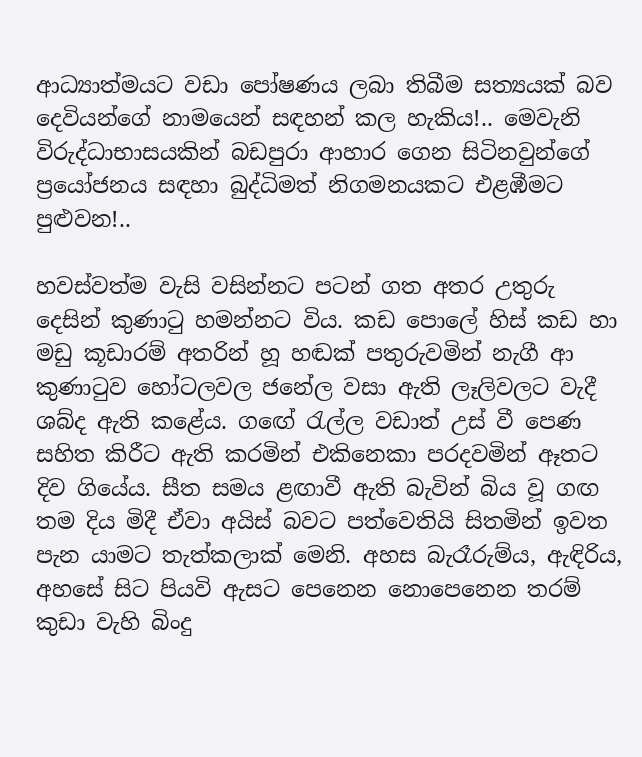ආධ්‍යාත්මයට වඩා පෝෂණය ලබා තිබීම සත්‍යයක් බව දෙවියන්ගේ නාමයෙන් සඳහන් කල හැකිය!.. මෙවැනි විරුද්ධාභාසයකින් බඩපුරා ආහාර ගෙන සිටිනවුන්ගේ ප්‍රයෝජනය සඳහා බුද්ධිමත් නිගමනයකට එළඹීමට පුළුවන!..

හවස්වත්ම වැසි වසින්නට පටන් ගත අතර උතුරු දෙසින් කුණාටු හමන්නට විය. කඩ පොලේ හිස් කඩ හා මඩු කූඩාරම් අතරින් හූ හඬක් පතුරුවමින් නැගී ආ කුණාටුව හෝටලවල ජනේල වසා ඇති ලෑලිවලට වැදී ශබ්ද ඇති කළේය. ගඟේ රැල්ල වඩාත් උස් වී පෙණ සහිත කිරීට ඇති කරමින් එකිනෙකා පරදවමින් ඈතට දිව ගියේය. සීත සමය ළඟාවී ඇති බැවින් බිය වූ ගඟ තම දිය මිදී ඒවා අයිස් බවට පත්වෙතියි සිතමින් ඉවත පැන යාමට තැත්කලාක් මෙනි. අහස බැරෑරුම්ය, ඇඳිරිය, අහසේ සිට පියවි ඇසට පෙනෙන නොපෙනෙන තරම් කුඩා වැහි බිංදු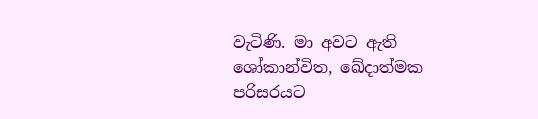වැටිණි. මා අවට ඇති ශෝකාන්විත, ඛේදාත්මක පරිසරයට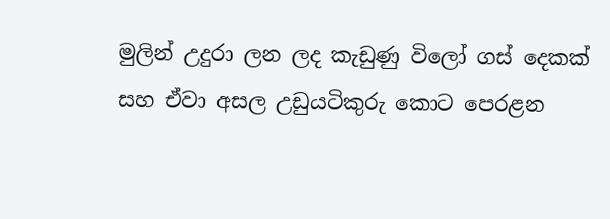මුලින් උදුරා ලන ලද කැඩුණු විලෝ ගස් දෙකක් සහ ඒවා අසල උඩුයටිකුරු කොට පෙරළන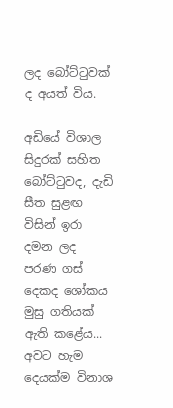ලද බෝට්ටුවක් ද අයත් විය.

අඩියේ විශාල සිදුරක් සහිත බෝට්ටුවද, දැඩි සීත සුළඟ විසින් ඉරා දමන ලද පරණ ගස් දෙකද ශෝකය මුසු ගතියක් ඇති කළේය... අවට හැම දෙයක්ම විනාශ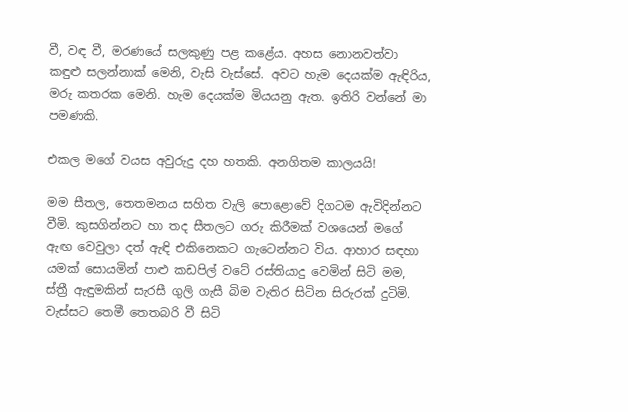වී, වඳ වී, මරණයේ සලකුණු පළ කළේය. අහස නොනවත්වා කඳුළු සලන්නාක් මෙනි, වැසි වැස්සේ. අවට හැම දෙයක්ම ඇඳිරිය, මරු කතරක මෙනි. හැම දෙයක්ම මියයනු ඇත. ඉතිරි වන්නේ මා පමණකි.

එකල මගේ වයස අවුරුදු දහ හතකි. අනගිතම කාලයයි!

මම සීතල, තෙතමනය සහිත වැලි පොළොවේ දිගටම ඇවිදින්නට වීමි. කුසගින්නට හා තද සීතලට ගරු කිරීමක් වශයෙන් මගේ ඇඟ වෙවුලා දත් ඇඳි එකිනෙකට ගැටෙන්නට විය. ආහාර සඳහා යමක් සොයමින් පාළු කඩපිල් වටේ රස්තියාදු වෙමින් සිටි මම, ස්ත්‍රී ඇඳුමකින් සැරසී ගුලි ගැසී බිම වැතිර සිටින සිරුරක් දුටිමි. වැස්සට තෙමී තෙතබරි වී සිටි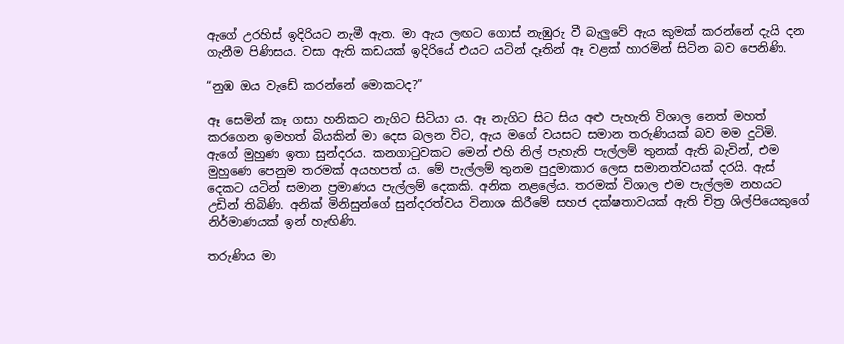ඇගේ උරහිස් ඉදිරියට නැමී ඇත. මා ඇය ලඟට ගොස් නැඹුරු වී බැලුවේ ඇය කුමක් කරන්නේ දැයි දන ගැනීම පිණිසය. වසා ඇති කඩයක් ඉදිරියේ එයට යටින් දෑතින් ඈ වළක් හාරමින් සිටින බව පෙනිණි.

“නුඹ ඔය වැඩේ කරන්නේ මොකටද?”

ඈ සෙමින් කෑ ගසා හනිකට නැගිට සිටියා ය. ඈ නැගිට සිට සිය අළු පැහැති විශාල නෙත් මහත් කරගෙන ඉමහත් බියකින් මා දෙස බලන විට, ඇය මගේ වයසට සමාන තරුණියක් බව මම දුටිමි. ඇගේ මුහුණ ඉතා සුන්දරය. කනගාටුවකට මෙන් එහි නිල් පැහැති පැල්ලම් තුනක් ඇති බැවින්, එම මුහුණෙ පෙනුම තරමක් අයහපත් ය. මේ පැල්ලම් තුනම පුදුමාකාර ලෙස සමානත්වයක් දරයි. ඇස් දෙකට යටින් සමාන ප්‍රමාණය පැල්ලම් දෙකකි. අනික නළලේය. තරමක් විශාල එම පැල්ලම නහයට උඩින් තිබිණි. අනික් මිනිසුන්ගේ සුන්දරත්වය විනාශ කිරීමේ සහජ දක්ෂතාවයක් ඇති චිත්‍ර ශිල්පියෙකුගේ නිර්මාණයක් ඉන් හැඟිණි.

තරුණිය මා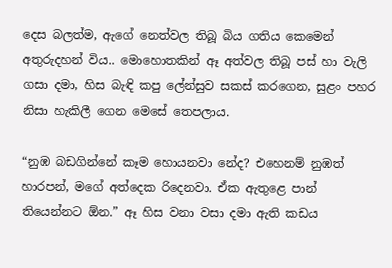දෙස බලත්ම, ඇගේ නෙත්වල තිබූ බිය ගතිය කෙමෙන් අතුරුදහන් විය.. මොහොතකින් ඈ අත්වල තිබූ පස් හා වැලි ගසා දමා, හිස බැඳි කපු ලේන්සුව සකස් කරගෙන, සුළං පහර නිසා හැකිලී ගෙන මෙසේ තෙපලාය.

“නුඹ බඩගින්නේ කෑම හොයනවා නේද? එහෙනම් නුඹත් හාරපන්, මගේ අත්දෙක රිදෙනවා. ඒක ඇතුළෙ පාන් තියෙන්නට ඕන.” ඈ හිස වනා වසා දමා ඇති කඩය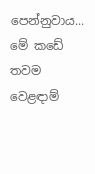පෙන්නුවාය... මේ කඩේ තවම වෙළඳාම්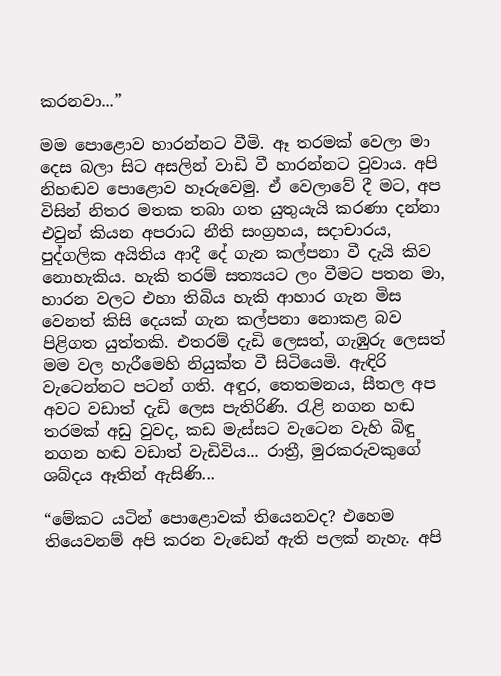කරනවා...”

මම පොළොව හාරන්නට වීමි. ඈ තරමක් වෙලා මා දෙස බලා සිට අසලින් වාඩි වී හාරන්නට වුවාය. අපි නිහඬව පොළොව හෑරුවෙමු. ඒ වෙලාවේ දී මට, අප විසින් නිතර මතක තබා ගත යුතුයැයි කරණා දන්නා එවුන් කියන අපරාධ නීති සංග්‍රහය, සදාචාරය, පුද්ගලික අයිතිය ආදී දේ ගැන කල්පනා වී දැයි කිව නොහැකිය. හැකි තරම් සත්‍යයට ලං වීමට පතන මා, හාරන වලට එහා තිබිය හැකි ආහාර ගැන මිස වෙනත් කිසි දෙයක් ගැන කල්පනා නොකළ බව පිළිගත යුත්තකි. එතරම් දැඩි ලෙසත්, ගැඹුරු ලෙසත් මම වල හැරීමෙහි නියුක්ත වී සිටියෙමි. ඇඳිරි වැටෙන්නට පටන් ගති. අඳුර, තෙතමනය, සීතල අප අවට වඩාත් දැඩි ලෙස පැතිරිණි. රැළි නගන හඬ තරමක් අඩු වුවද, කඩ මැස්සට වැටෙන වැහි බිඳු නගන හඬ වඩාත් වැඩිවිය... රාත්‍රී, මුරකරුවකුගේ ශබ්දය ඈතින් ඇසිණි...

“මේකට යටින් පොළොවක් තියෙනවද? එහෙම තියෙවනම් අපි කරන වැඩෙන් ඇති පලක් නැහැ. අපි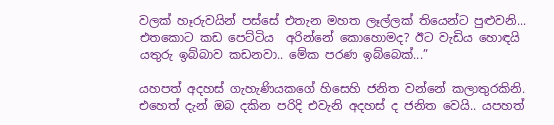වලක් හෑරුවයින් පස්සේ එතැන මහත ලෑල්ලක් තියෙන්ට පුළුවනි... එතකොට කඩ පෙට්ටිය  අරින්නේ කොහොමද? ඊට වැඩිය හොඳයි යතුරු ඉබ්බාව කඩනවා.. මේක පරණ ඉබ්බෙක්...”

යහපත් අදහස් ගැහැණියකගේ හිසෙහි ජනිත වන්නේ කලාතුරකිනි. එහෙත් දැන් ඔබ දකින පරිදි එවැනි අදහස් ද ජනිත වෙයි.. යපහත්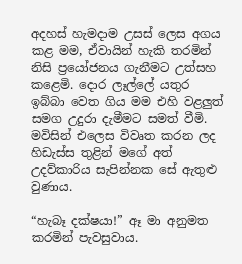අදහස් හැමදාම උසස් ලෙස අගය කළ මම, ඒවායින් හැකි තරමින් නිසි ප්‍රයෝජනය ගැනීමට උත්සහ කළෙමි. දොර ලෑල්ලේ යතුර ඉබ්බා වෙත ගිය මම එහි වළලුත් සමග උදුරා දැමීමට සමත් වීමි. මවිසින් එලෙස විවෘත කරන ලද හිඩැස්ස තුළින් මගේ අත් උදව්කාරිය සැපින්නක සේ ඇතුළු වුණාය.

“හැබෑ දක්ෂයා!” ඈ මා අනුමත කරමින් පැවසුවාය.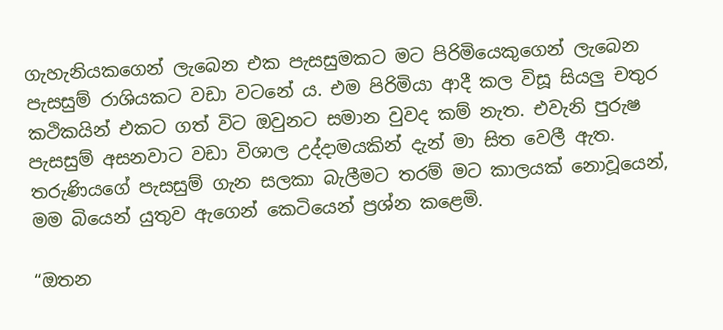ගැහැනියකගෙන් ලැබෙන එක පැසසුමකට මට පිරිමියෙකුගෙන් ලැබෙන පැසසුම් රාශියකට වඩා වටනේ ය. එම පිරිමියා ආදී කල විසූ සියලු චතුර කථිකයින් එකට ගත් විට ඔවුනට සමාන වුවද කම් නැත. එවැනි පුරුෂ පැසසුම් අසනවාට වඩා විශාල උද්දාමයකින් දැන් මා සිත වෙලී ඇත. තරුණියගේ පැසසුම් ගැන සලකා බැලීමට තරම් මට කාලයක් නොවූයෙන්, මම බියෙන් යුතුව ඇගෙන් කෙටියෙන් ප්‍රශ්න කළෙමි.

“ඔතන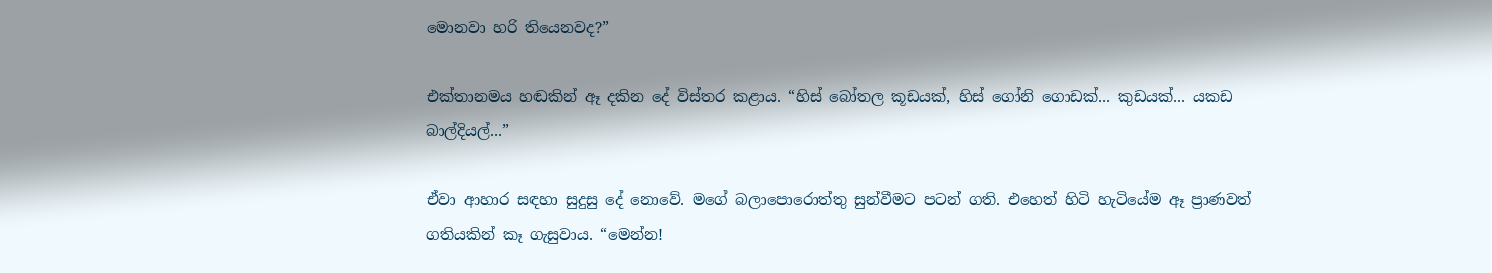මොනවා හරි තියෙනවද?”

එක්තානමය හඬකින් ඈ දකින දේ විස්තර කළාය. “හිස් බෝතල කූඩයක්, හිස් ගෝනි ගොඩක්... කුඩයක්... යකඩ බාල්දියල්...”

ඒවා ආහාර සඳහා සුදුසු දේ නොවේ. මගේ බලාපොරොත්තු සුන්වීමට පටන් ගති. එහෙත් හිටි හැටියේම ඈ ප්‍රාණවත් ගතියකින් කෑ ගැසුවාය. “මෙන්න!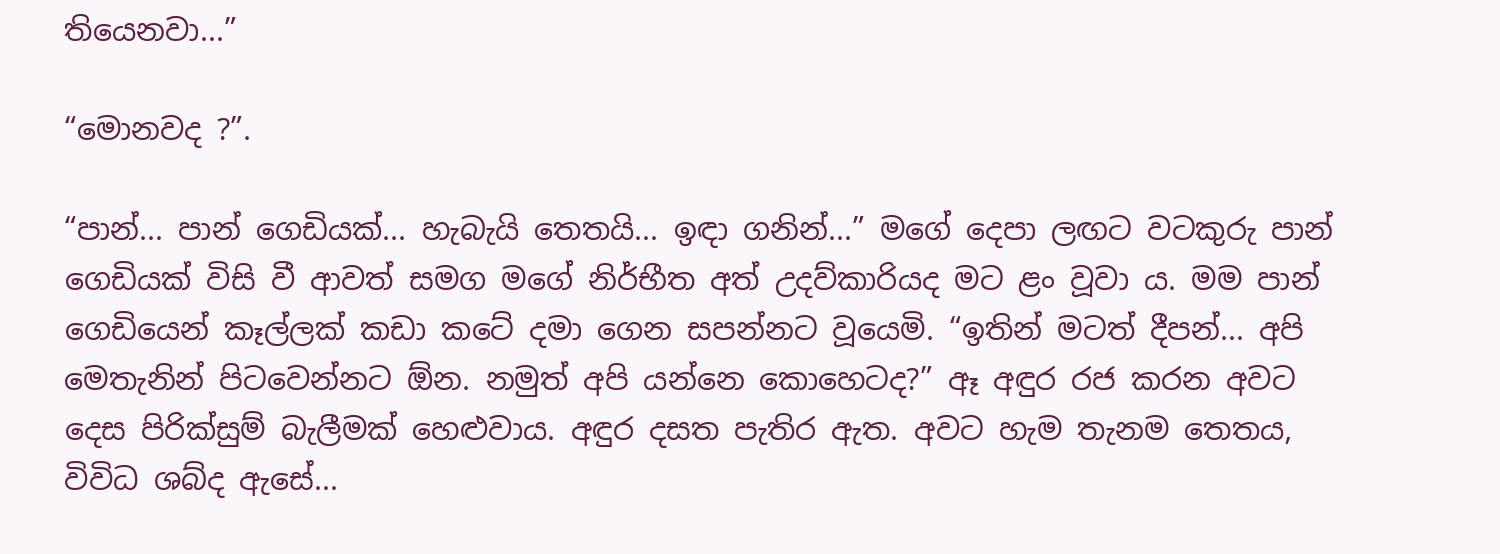තියෙනවා...”

“මොනවද ?”.

“පාන්... පාන් ගෙඩියක්... හැබැයි තෙතයි... ඉඳා ගනින්...” මගේ දෙපා ලඟට වටකුරු පාන් ගෙඩියක් විසි වී ආවත් සමග මගේ නිර්භීත අත් උදව්කාරියද මට ළං වූවා ය. මම පාන් ගෙඩියෙන් කෑල්ලක් කඩා කටේ දමා ගෙන සපන්නට වූයෙමි. “ඉතින් මටත් දීපන්... අපි මෙතැනින් පිටවෙන්නට ඕන. නමුත් අපි යන්නෙ කොහෙටද?” ඈ අඳුර රජ කරන අවට දෙස පිරික්සුම් බැලීමක් හෙළුවාය. අඳුර දසත පැතිර ඇත. අවට හැම තැනම තෙතය, විවිධ ශබ්ද ඇසේ...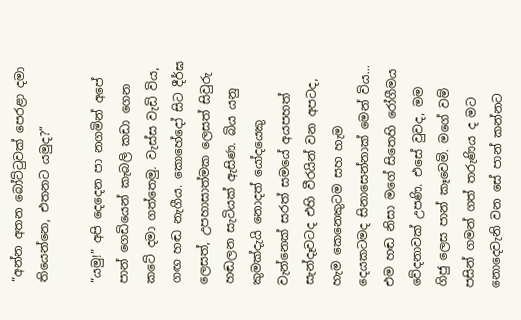“අන්න අතන බෝට්ටුවක් පෙරළා දමා තියෙන්නෙ, එතනට යමුද?”

“යමු!” අපි දෙදෙන පා නගමින් අපේ පාන් ගෙඩියෙන් කැබලි කඩා ගෙන කටේ දමා ගත්තෙමු. වැස්ස වැඩි විය, ගඟ හඬ නැගීය. කොහේදෝ සිට දීර්ඝ ලෙසත්, උපහාසාත්මක ලෙසත් සිවුරු හඬලන සැටියක් ඇසිණ. බිය යනු කුමක්දැයි නොදත් යෝදයෙකු වැන්නෙක් සරත් සමයේ අයපහත් සැන්දෑවටද එහි වීරයින් වන අපටද, හැම කෙනෙකුටම සහ හැම දෙයකටමද සිනාසෙන්නාක් මෙන් විය... එම හඬ නිසා මගේ සිතෙහි රෝගීමය වේදනාවක් උපණි. එසේ වුවද, මම ගිජු ලෙස පාන් කෑවෙමි. මගේ වම් පසින් ගමන් ගත් තරුණිය ද මට නොදෙවැනි වන සේ පාන් කන්නට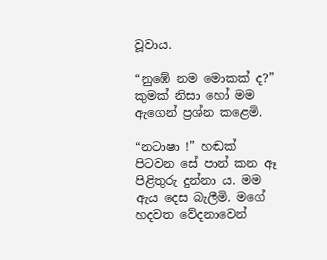වූවාය.

“නුඹේ නම මොකක් ද?” කුමක් නිසා හෝ මම ඇගෙන් ප්‍රශ්න කළෙමි.

“නටාෂා !” හඬක් පිටවන සේ පාන් කන ඈ පිළිතුරු දුන්නා ය. මම ඇය දෙස බැලීමි. මගේ හදවත වේදනාවෙන්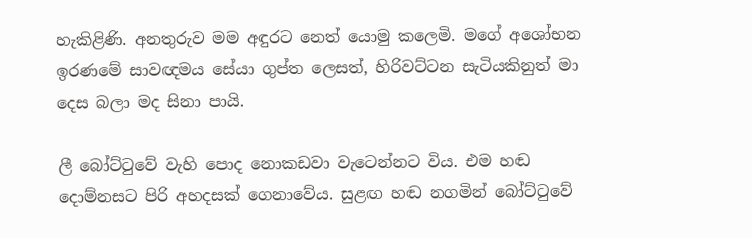හැකිළිණි. අනතුරුව මම අඳුරට නෙත් යොමු කලෙමි. මගේ අශෝභන ඉරණමේ සාවඥමය සේයා ගුප්ත ලෙසත්, හිරිවට්ටන සැටියකිනුත් මා දෙස බලා මද සිනා පායි.

ලී බෝට්ටුවේ වැහි පොද නොකඩවා වැටෙන්නට විය. එම හඬ දොම්නසට පිරි අහදසක් ගෙනාවේය. සුළඟ හඬ නගමින් බෝට්ටුවේ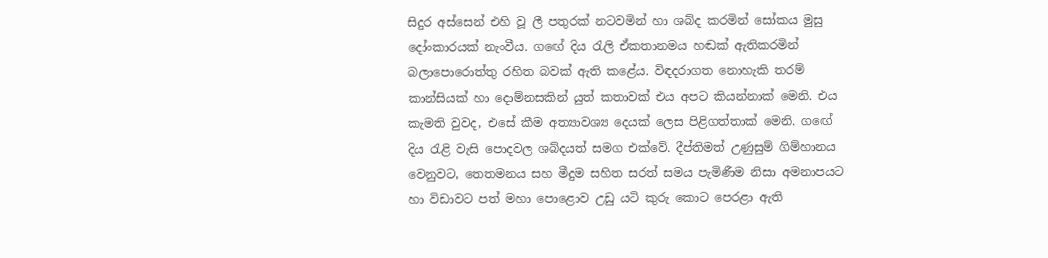සිදුර අස්සෙන් එහි වූ ලී පතුරක් නටවමින් හා ශබ්ද කරමින් සෝකය මුසු දෝංකාරයක් නැංවීය. ගඟේ දිය රැලි ඒකතානමය හඬක් ඇතිකරමින් බලාපොරොත්තු රහිත බවක් ඇති කළේය. විඳදරාගත නොහැකි තරම් කාන්සියක් හා දොම්නසකින් යුත් කතාවක් එය අපට කියන්නාක් මෙනි. එය කැමති වුවද, එසේ කීම අත්‍යාවශ්‍ය දෙයක් ලෙස පිළිගත්තාක් මෙනි. ගඟේ දිය රැළි වැසි පොදවල ශබ්දයත් සමග එක්වේ. දීප්තිමත් උණුසුම් ගිම්හානය වෙනුවට, තෙතමනය සහ මීදුම සහිත සරත් සමය පැමිණීම නිසා අමනාපයට හා විඩාවට පත් මහා පොළොව උඩු යටි කුරු කොට පෙරළා ඇති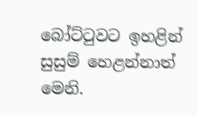බෝට්ටුවට ඉහළින් සුසුම් හෙළන්නාත් මෙනි.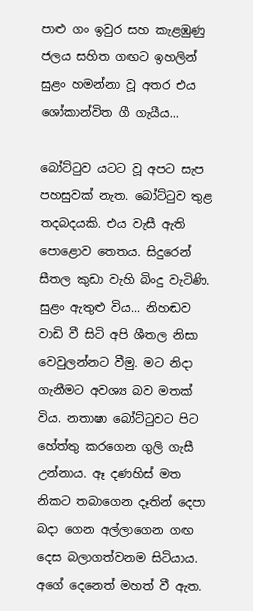පාළු ගං ඉවුර සහ කැළඹුණු ජලය සහිත ගඟට ඉහලින් සුළං හමන්නා වූ අතර එය ශෝකාන්විත ගී ගැයීය...

බෝට්ටුව යටට වූ අපට සැප පහසුවක් නැත. බෝට්ටුව තුළ තදබදයකි. එය වැසී ඇති පොළොව තෙතය. සිදුරෙන් සීතල කුඩා වැහි බිංදු වැටිණි. සුළං ඇතුළු විය... නිහඬව වාඩි වී සිටි අපි ශීතල නිසා වෙවුලන්නට වීමු. මට නිදා ගැනීමට අවශ්‍ය බව මතක් විය. නතාෂා බෝට්ටුවට පිට හේත්තු කරගෙන ගුලි ගැසී උන්නාය. ඈ දණහිස් මත නිකට තබාගෙන දෑතින් දෙපා බදා ගෙන අල්ලාගෙන ගඟ දෙස බලාගත්වනම සිටියාය. අගේ දෙනෙත් මහත් වී ඇත.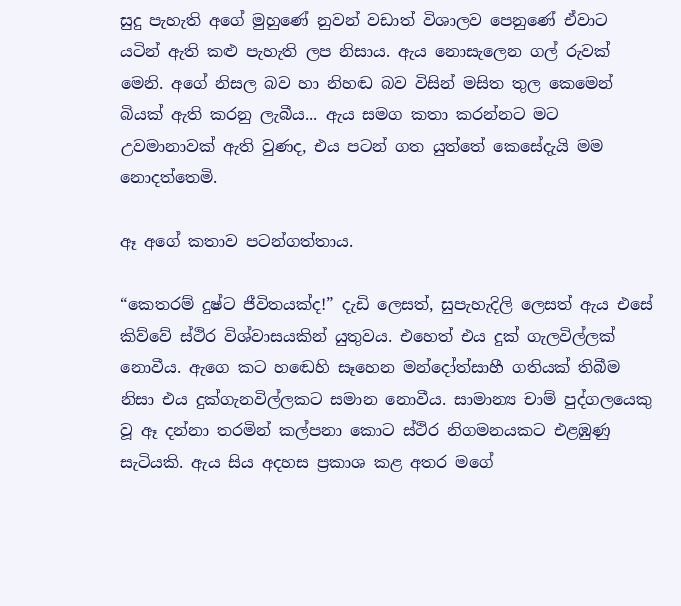සුදු පැහැති අගේ මුහුණේ නුවන් වඩාත් විශාලව පෙනුණේ ඒවාට යටින් ඇති කළු පැහැති ලප නිසාය. ඇය නොසැලෙන ගල් රුවක් මෙනි. අගේ නිසල බව හා නිහඬ බව විසින් මසිත තුල කෙමෙන් බියක් ඇති කරනු ලැබීය... ඇය සමග කතා කරන්නට මට උවමානාවක් ඇති වුණද, එය පටන් ගත යුත්තේ කෙසේදැයි මම නොදත්තෙමි.

ඈ අගේ කතාව පටන්ගත්තාය.

“කෙතරම් දුෂ්ට ජීවිතයක්ද!” දැඩි ලෙසත්, සුපැහැදිලි ලෙසත් ඇය එසේ කිව්වේ ස්ථිර විශ්වාසයකින් යුතුවය. එහෙත් එය දුක් ගැලවිල්ලක් නොවීය. ඇගෙ කට හඬෙහි සෑහෙන මන්දෝත්සාහී ගතියක් තිබීම නිසා එය දුක්ගැනවිල්ලකට සමාන නොවීය. සාමාන්‍ය චාම් පුද්ගලයෙකු වූ ඈ දන්නා තරමින් කල්පනා කොට ස්ථිර නිගමනයකට එළඹුණු සැටියකි. ඇය සිය අදහස ප්‍රකාශ කළ අතර මගේ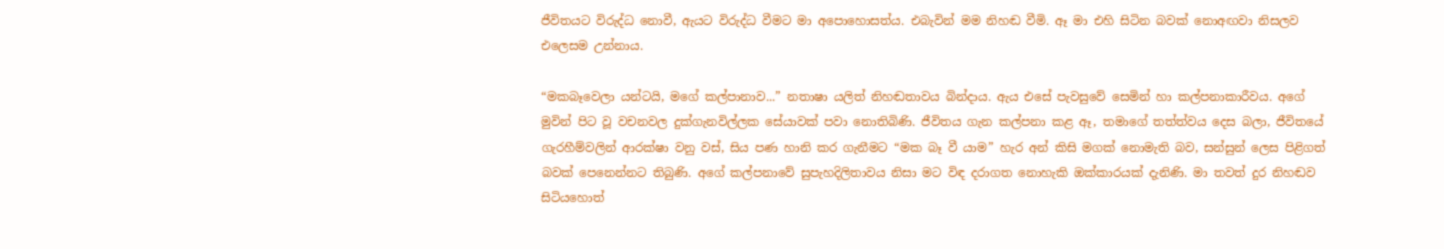ජීවිතයට විරුද්ධ නොවී, ඇයට විරුද්ධ වීමට මා අපොහොසත්ය. එබැවින් මම නිහඬ වීමි. ඈ මා එහි සිටින බවක් නොඅඟවා නිසලව එලෙසම උන්නාය.

“මකබෑවෙලා යන්ටයි, මගේ කල්පානාව...” නතාෂා යලිත් නිහඬතාවය බින්දාය. ඇය එසේ පැවසුවේ සෙමින් හා කල්පනාකාරීවය. අගේ මුවින් පිට වූ වචනවල දුක්ගැනවිල්ලක සේයාවක් පවා නොතිබිණි. ජීවිතය ගැන කල්පනා කළ ඈ, තමාගේ තත්ත්වය දෙස බලා, ජීවිතයේ ගැරහීම්වලින් ආරක්ෂා වනු වස්, සිය පණ හානි කර ගැනීමට “මක බෑ වී යාම” හැර අන් කිසි මගක් නොමැති බව, සන්සුන් ලෙස පිළිගත් බවක් පෙනෙන්නට තිබුණි. අගේ කල්පනාවේ සුපැහදිලිතාවය නිසා මට විඳ දරාගත නොහැකි ඔක්කාරයක් දැනිණි. මා තවත් දුර නිහඬව සිටියහොත්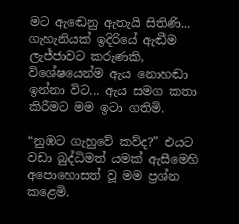මට ඇඬෙනු ඇතැයි සිතිණි... ගැහැනියක් ඉදිරියේ ඇඬීම ලැජ්ජාවට කරුණකි, විශේෂයෙන්ම ඇය නොහඬා ඉන්නා විට... ඇය සමග කතා කිරීමට මම ඉටා ගතිමි.

“නුඹට ගැහුවේ කව්ද?” එයට වඩා බුද්ධිමත් යමක් ඇසීමෙහි අපොහොසත් වූ මම ප්‍රශ්න කළෙමි.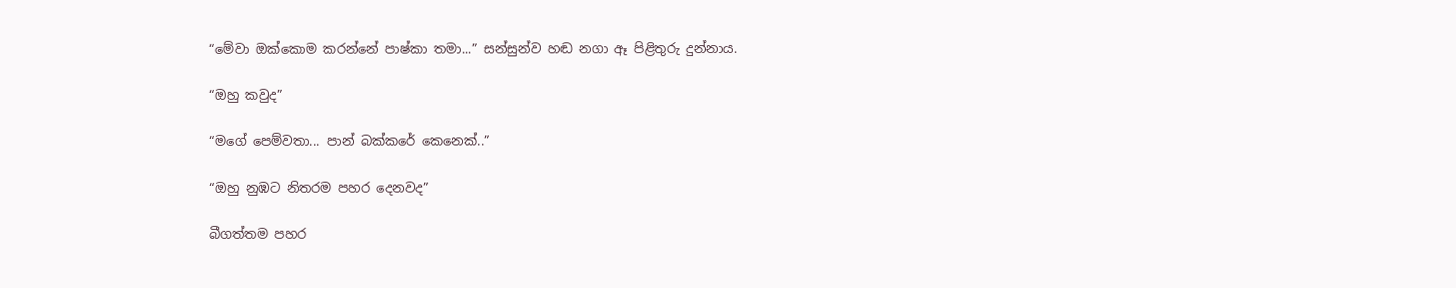“මේවා ඔක්කොම කරන්නේ පාෂ්කා තමා...” සන්සුන්ව හඬ නගා ඈ පිළිතුරු දුන්නාය.

“ඔහු කවුද”

“මගේ පෙම්වතා... පාන් බක්කරේ කෙනෙක්..”

“ඔහු නුඹට නිතරම පහර දෙනවද”

බීගත්තම පහර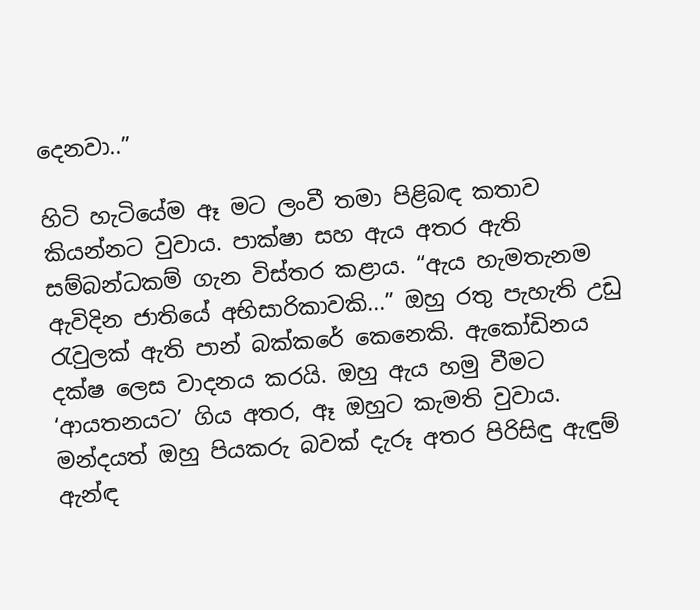දෙනවා..”

හිටි හැටියේම ඈ මට ලංවී තමා පිළිබඳ කතාව කියන්නට වුවාය. පාක්ෂා සහ ඇය අතර ඇති සම්බන්ධකම් ගැන විස්තර කළාය. “ඇය හැමතැනම ඇවිදින ජාතියේ අභිසාරිකාවකි...” ඔහු රතු පැහැති උඩු රැවුලක් ඇති පාන් බක්කරේ කෙනෙකි. ඇකෝඩිනය දක්ෂ ලෙස වාදනය කරයි. ඔහු ඇය හමු වීමට ‘ආයතනයට’ ගිය අතර, ඈ ඔහුට කැමති වුවාය. මන්දයත් ඔහු පියකරු බවක් දැරූ අතර පිරිසිඳු ඇඳුම් ඇන්ඳ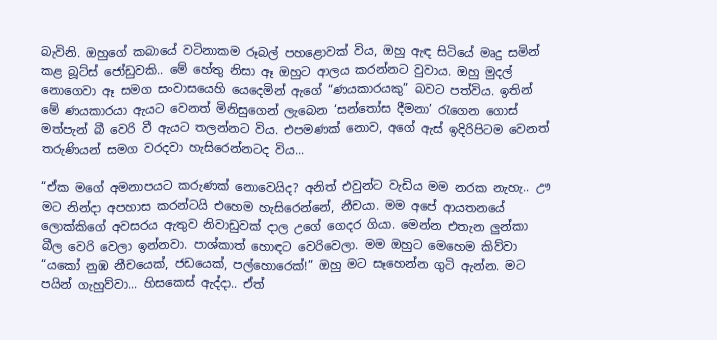බැවිනි. ඔහුගේ කබායේ වටිනාකම රූබල් පහළොවක් විය, ඔහු ඇඳ සිටියේ මෘදු සමින් කළ බූට්ස් ජෝඩුවකි.. මේ හේතු නිසා ඈ ඔහුට ආලය කරන්නට වුවාය. ඔහු මුදල් නොගෙවා ඈ සමග සංවාසයෙහි යෙදෙමින් ඇගේ “ණයකාරයකු” බවට පත්විය. ඉතින් මේ ණයකාරයා ඇයට වෙනත් මිනිසුගෙන් ලැබෙන ‘සන්තෝස දීමනා’ රැගෙන ගොස් මත්පැන් බී වෙරි වී ඇයට තලන්නට විය. එපමණක් නොව, අගේ ඇස් ඉදිරිපිටම වෙනත් තරුණියන් සමග වරදවා හැසිරෙන්නටද විය...

“ඒක මගේ අමනාපයට කරුණක් නොවෙයිද? අනිත් එවුන්ට වැඩිය මම නරක නැහැ.. ඌ මට නින්දා අපහාස කරන්ටයි එහෙම හැසිරෙන්නේ, නීචයා. මම අපේ ආයතනයේ ලොක්කිගේ අවසරය ඇතුව නිවාඩුවක් දාල උගේ ගෙදර ගියා. මෙන්න එතැන ලුන්කා බීල වෙරි වෙලා ඉන්නවා. පාශ්කාත් හොඳට වෙරිවෙලා. මම ඔහුට මෙහෙම කිව්වා “යකෝ නුඹ නීචයෙක්, ජඩයෙක්, පල්හොරෙක්!” ඔහු මට සෑහෙන්න ගුටි ඇන්න. මට පයින් ගැහුව්වා... හිසකෙස් ඇද්දා.. ඒත්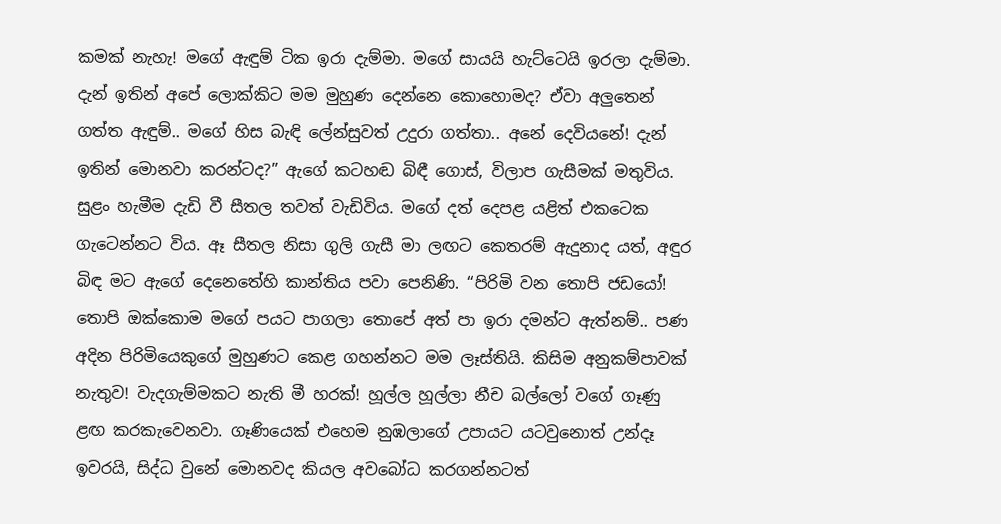කමක් නැහැ! මගේ ඇඳුම් ටික ඉරා දැම්මා. මගේ සායයි හැට්ටෙයි ඉරලා දැම්මා. දැන් ඉතින් අපේ ලොක්කිට මම මුහුණ දෙන්නෙ කොහොමද? ඒවා අලුතෙන් ගත්ත ඇඳුම්.. මගේ හිස බැඳි ලේන්සුවත් උදුරා ගත්තා.. අනේ දෙවියනේ! දැන් ඉතින් මොනවා කරන්ටද?” ඇගේ කටහඬ බිඳී ගොස්, විලාප ගැසීමක් මතුවිය. සුළං හැමීම දැඩි වී සීතල තවත් වැඩිවිය. මගේ දත් දෙපළ යළිත් එකටෙක ගැටෙන්නට විය. ඈ සීතල නිසා ගුලි ගැසී මා ලඟට කෙතරම් ඇදුනාද යත්, අඳුර බිඳ මට ඇගේ දෙනෙතේහි කාන්තිය පවා පෙනිණි. “පිරිමි වන තොපි ජඩයෝ! තොපි ඔක්කොම මගේ පයට පාගලා තොපේ අත් පා ඉරා දමන්ට ඇත්නම්.. පණ අදින පිරිමියෙකුගේ මුහුණට කෙළ ගහන්නට මම ලෑස්තියි. කිසිම අනුකම්පාවක් නැතුව! වැදගැම්මකට නැති මී හරක්! හූල්ල හූල්ලා නීච බල්ලෝ වගේ ගෑණු ළඟ කරකැවෙනවා. ගෑණියෙක් එහෙම නුඹලාගේ උපායට යටවුනොත් උන්දෑ ඉවරයි, සිද්ධ වුනේ මොනවද කියල අවබෝධ කරගන්නටත්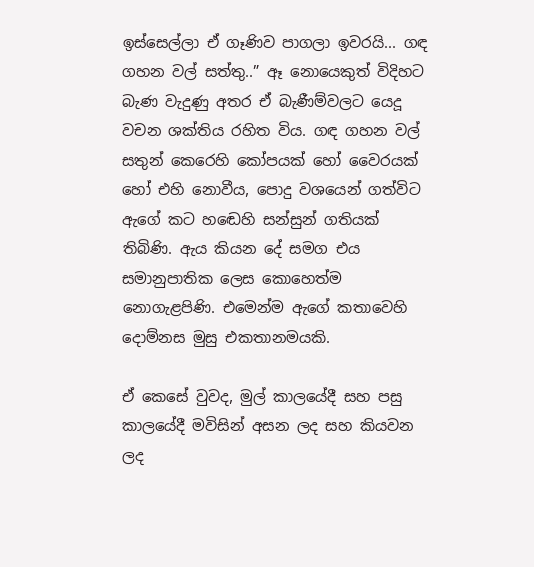ඉස්සෙල්ලා ඒ ගෑණිව පාගලා ඉවරයි... ගඳ ගහන වල් සත්තු..” ඈ නොයෙකුත් විදිහට බැණ වැදුණු අතර ඒ බැණීම්වලට යෙදූ වචන ශක්තිය රහිත විය. ගඳ ගහන වල් සතුන් කෙරෙහි කෝපයක් හෝ වෛරයක් හෝ එහි නොවීය, පොදු වශයෙන් ගත්විට ඇගේ කට හඬෙහි සන්සුන් ගතියක් තිබිණි. ඇය කියන දේ සමග එය සමානුපාතික ලෙස කොහෙත්ම නොගැළපිණි. එමෙන්ම ඇගේ කතාවෙහි දොම්නස මුසු එකතානමයකි.

ඒ කෙසේ වුවද, මුල් කාලයේදී සහ පසු කාලයේදී මවිසින් අසන ලද සහ කියවන ලද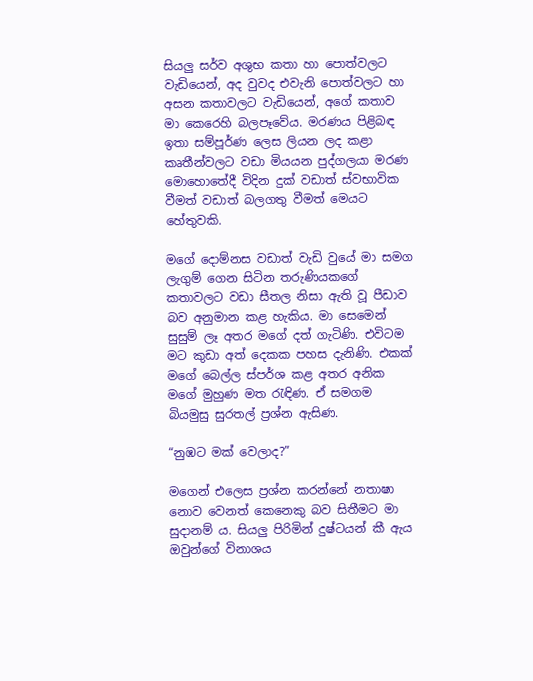සියලු සර්ව අශුභ කතා හා පොත්වලට වැඩියෙන්, අද වුවද එවැනි පොත්වලට හා අසන කතාවලට වැඩියෙන්, අගේ කතාව මා කෙරෙහි බලපෑවේය. මරණය පිළිබඳ ඉතා සම්පූර්ණ ලෙස ලියන ලද කළා කෘතීන්වලට වඩා මියයන පුද්ගලයා මරණ මොහොතේදී විදින දුක් වඩාත් ස්වභාවික වීමත් වඩාත් බලගතු වීමත් මෙයට හේතුවකි.

මගේ දොම්නස වඩාත් වැඩි වුයේ මා සමග ලැගුම් ගෙන සිටින තරුණියකගේ කතාවලට වඩා සීතල නිසා ඇති වූ පීඩාව බව අනුමාන කළ හැකිය. මා සෙමෙන් සුසුම් ලෑ අතර මගේ දත් ගැටිණි. එවිටම මට කුඩා අත් දෙකක පහස දැනිණි. එකක් මගේ බෙල්ල ස්පර්ශ කළ අතර අනික මගේ මුහුණ මත රැඳිණ. ඒ සමගම බියමුසු සුරතල් ප්‍රශ්න ඇසිණ.

“නුඹට මක් වෙලාද?”

මගෙන් එලෙස ප්‍රශ්න කරන්නේ නතාෂා නොව වෙනත් කෙනෙකු බව සිතීමට මා සුදානම් ය. සියලු පිරිමින් දුෂ්ටයන් කී ඇය ඔවුන්ගේ විනාශය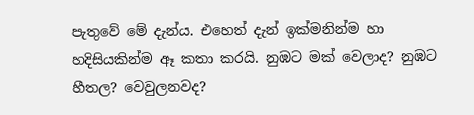පැතුවේ මේ දැන්ය. එහෙත් දැන් ඉක්මනින්ම හා හදිසියකින්ම ඈ කතා කරයි. නුඹට මක් වෙලාද? නුඹට හීතල? වෙවුලනවද?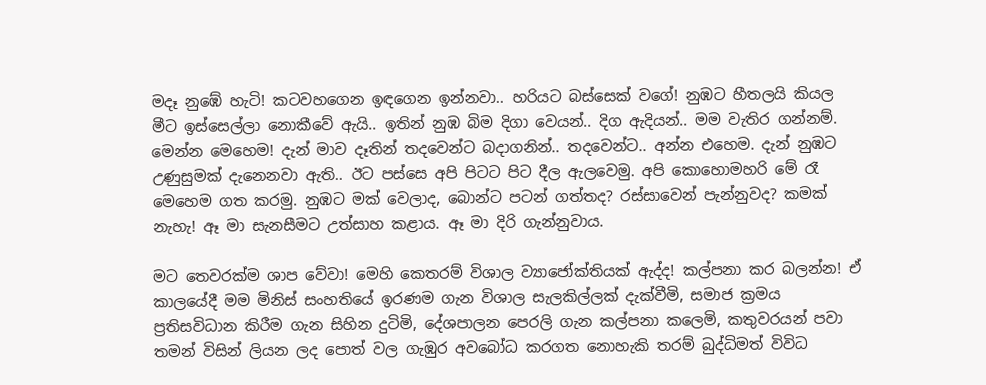මදෑ නුඹේ හැටි! කටවහගෙන ඉඳගෙන ඉන්නවා.. හරියට බස්සෙක් වගේ! නුඹට හීතලයි කියල මීට ඉස්සෙල්ලා නොකීවේ ඇයි.. ඉතින් නුඹ බිම දිගා වෙයන්.. දිග ඇදියන්.. මම වැතිර ගන්නම්. මෙන්න මෙහෙම! දැන් මාව දෑතින් තදවෙන්ට බදාගනින්.. තදවෙන්ට.. අන්න එහෙම. දැන් නුඹට උණුසුමක් දැනෙනවා ඇති.. ඊට පස්සෙ අපි පිටට පිට දීල ඇලවෙමු. අපි කොහොමහරි මේ රෑ මෙහෙම ගත කරමු. නුඹට මක් වෙලාද, බොන්ට පටන් ගත්තද? රස්සාවෙන් පැන්නුවද? කමක් නැහැ! ඈ මා සැනසීමට උත්සාහ කළාය. ඈ මා දිරි ගැන්නුවාය.

මට තෙවරක්ම ශාප වේවා! මෙහි කෙතරම් විශාල ව්‍යාජෝක්තියක් ඇද්ද! කල්පනා කර බලන්න! ඒ කාලයේදී මම මිනිස් සංහතියේ ඉරණම ගැන විශාල සැලකිල්ලක් දැක්වීමි, සමාජ ක්‍රමය ප්‍රතිසවිධාන කිරීම ගැන සිහින දුටිමි, දේශපාලන පෙරලි ගැන කල්පනා කලෙමි, කතුවරයන් පවා තමන් විසින් ලියන ලද පොත් වල ගැඹුර අවබෝධ කරගත නොහැකි තරම් බුද්ධිමත් විවිධ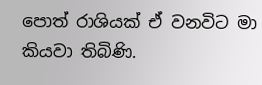පොත් රාශියක් ඒ වනවිට මා කියවා තිබිණි.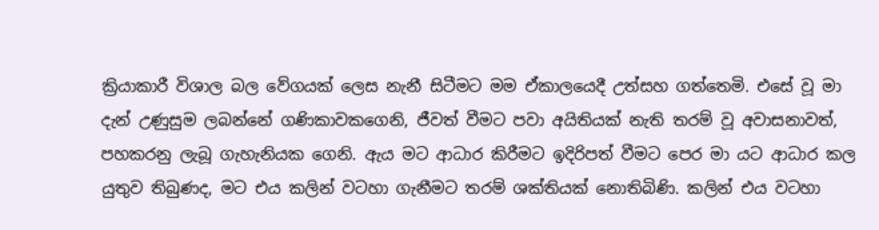ක්‍රියාකාරී විශාල බල වේගයක් ලෙස නැනී සිටීමට මම ඒකාලයෙදී උත්සහ ගත්තෙමි. එසේ වූ මා දැන් උණුසුම ලබන්නේ ගණිකාවකගෙනි, ජීවත් වීමට පවා අයිතියක් නැති තරම් වූ අවාසනාවත්, පහකරනු ලැබූ ගැහැනියක ගෙනි. ඇය මට ආධාර කිරීමට ඉදිරිපත් වීමට පෙර මා යට ආධාර කල යුතුව තිබුණද, මට එය කලින් වටහා ගැනීමට තරම් ශක්තියක් නොතිබිණි. කලින් එය වටහා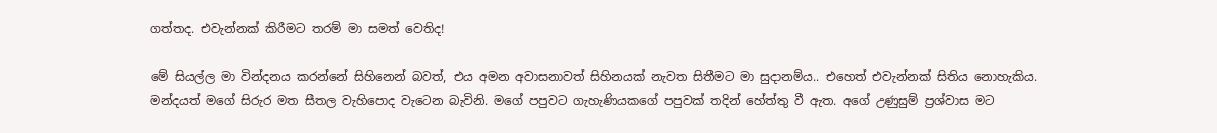ගත්තද. එවැන්නක් කිරීමට තරම් මා සමත් වෙතිද!

මේ සියල්ල මා වින්දනය කරන්නේ සිහිනෙන් බවත්, එය අමන අවාසනාවත් සිහිනයක් නැවත සිතීමට මා සුදානම්ය.. එහෙත් එවැන්නක් සිතිය නොහැකිය. මන්දයත් මගේ සිරුර මත සීතල වැහිපොද වැටෙන බැවිනි. මගේ පපුවට ගැහැණියකගේ පපුවක් තදින් හේත්තු වී ඇත. අගේ උණුසුම් ප්‍රශ්වාස මට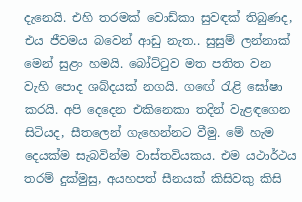දැනෙයි. එහි තරමක් වොඩ්කා සුවඳක් තිබුණද, එය ජීවමය බවෙන් ආඩු නැත.. සුසුම් ලන්නාක් මෙන් සුළං හමයි. බෝට්ටුව මත පතිත වන වැහි පොද ශබ්දයක් නගයි. ගඟේ රැළි ඝෝෂා කරයි. අපි දෙදෙන එකිනෙකා තදින් වැළඳගෙන සිටියද, සීතලෙන් ගැහෙන්නට වීමු. මේ හැම දෙයක්ම සැබවින්ම වාස්තවියකය. එම යථාර්ථය තරම් දුක්මුසු, අයහපත් සීනයක් කිසිවකු කිසි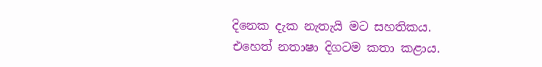දිනෙක දැක නැතැයි මට සහතිකය. එහෙත් නතාෂා දිගටම කතා කළාය.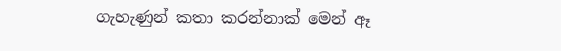ගැහැණුන් කතා කරන්නාක් මෙන් ඈ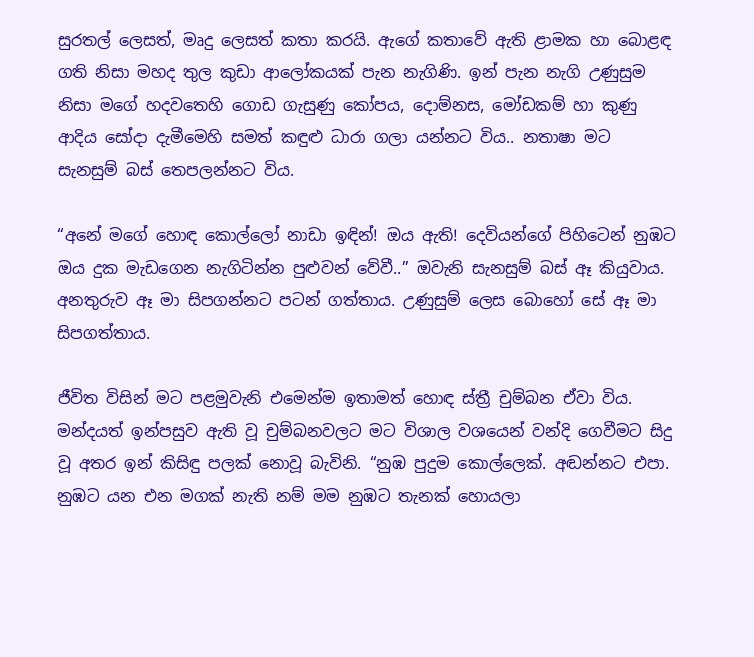සුරතල් ලෙසත්, මෘදු ලෙසත් කතා කරයි. ඇගේ කතාවේ ඇති ළාමක හා බොළඳ ගති නිසා මහද තුල කුඩා ආලෝකයක් පැන නැගිණි. ඉන් පැන නැගි උණුසුම නිසා මගේ හදවතෙහි ගොඩ ගැසුණු කෝපය, දොම්නස, මෝඩකම් හා කුණු ආදිය සෝදා දැමීමෙහි සමත් කඳුළු ධාරා ගලා යන්නට විය.. නතාෂා මට සැනසුම් බස් තෙපලන්නට විය.

“අනේ මගේ හොඳ කොල්ලෝ නාඩා ඉඳින්! ඔය ඇති! දෙවියන්ගේ පිහිටෙන් නුඹට ඔය දුක මැඩගෙන නැගිටින්න පුළුවන් වේවී..” ඔවැනි සැනසුම් බස් ඈ කියුවාය. අනතුරුව ඈ මා සිපගන්නට පටන් ගත්තාය. උණුසුම් ලෙස බොහෝ සේ ඈ මා සිපගත්තාය.

ජීවිත විසින් මට පළමුවැනි එමෙන්ම ඉතාමත් හොඳ ස්ත්‍රී චුම්බන ඒවා විය. මන්දයත් ඉන්පසුව ඇති වූ චුම්බනවලට මට විශාල වශයෙන් වන්දි ගෙවීමට සිදු වූ අතර ඉන් කිසිඳු පලක් නොවූ බැවිනි. “නුඹ පුදුම කොල්ලෙක්. අඬන්නට එපා. නුඹට යන එන මගක් නැති නම් මම නුඹට තැනක් හොයලා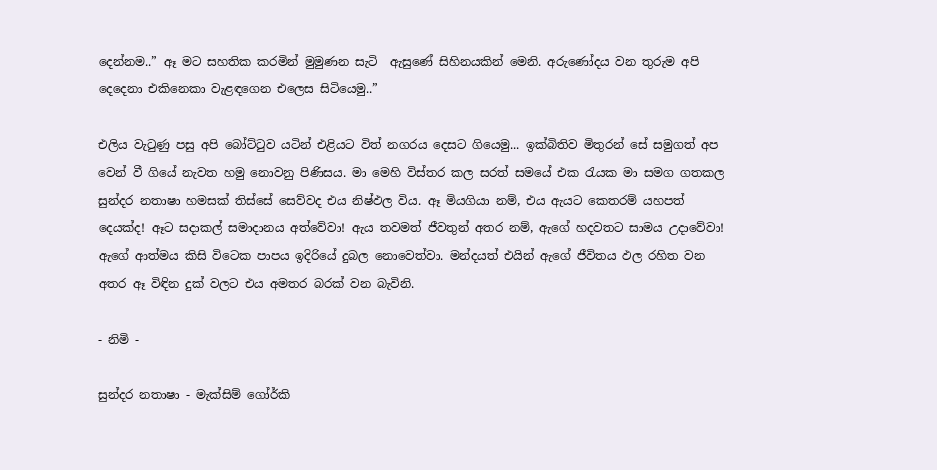දෙන්නම..” ඈ මට සහතික කරමින් මුමුණන සැටි  ඇසුණේ සිහිනයකින් මෙනි. අරුණෝදය වන තුරුම අපි දෙදෙනා එකිනෙකා වැළඳගෙන එලෙස සිටියෙමු..”

එලිය වැටුණු පසු අපි බෝට්ටුව යටින් එළියට විත් නගරය දෙසට ගියෙමු... ඉක්බිතිව මිතුරන් සේ සමුගත් අප වෙන් වී ගියේ නැවත හමු නොවනු පිණිසය. මා මෙහි විස්තර කල සරත් සමයේ එක රැයක මා සමග ගතකල සුන්දර නතාෂා හමසක් තිස්සේ සෙව්වද එය නිෂ්ඵල විය. ඈ මියගියා නම්, එය ඇයට කෙතරම් යහපත් දෙයක්ද! ඈට සදාකල් සමාදානය අත්වේවා! ඇය තවමත් ජීවතුන් අතර නම්, ඇගේ හදවතට සාමය උදාවේවා! ඇගේ ආත්මය කිසි විටෙක පාපය ඉදිරියේ දුබල නොවෙත්වා. මන්දයත් එයින් ඇගේ ජීවිතය ඵල රහිත වන අතර ඈ විඳින දුක් වලට එය අමතර බරක් වන බැවිනි.

- නිමි -

සුන්දර නතාෂා - මැක්සිම් ගෝර්කි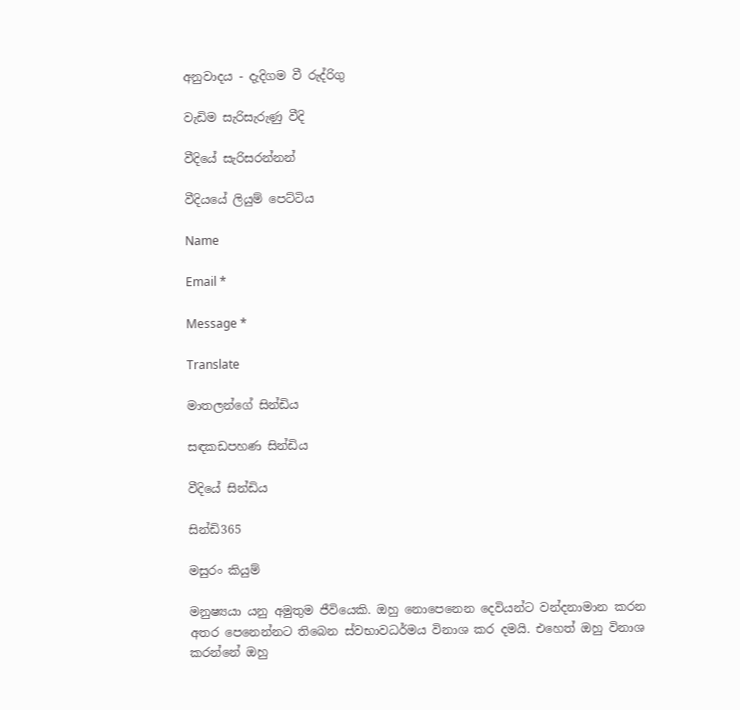අනුවාදය - දැදිගම වී රුද්රිගු

වැඩිම සැරිසැරුණු වීදි

වීදියේ සැරිසරන්නන්

වීදියයේ ලියුම් පෙට්ටිය

Name

Email *

Message *

Translate

මාතලන්ගේ සින්ඩිය

සඳකඩපහණ සින්ඩිය

වීදියේ සින්ඩිය

සින්ඩි365

මසුරං කියුම්

මනුෂ්‍යයා යනු අමුතුම ජීවියෙකි. ඔහු නොපෙනෙන දෙවියන්ට වන්දනාමාන කරන අතර පෙනෙන්නට තිබෙන ස්වභාවධර්මය විනාශ කර දමයි. එහෙත් ඔහු විනාශ කරන්නේ ඔහු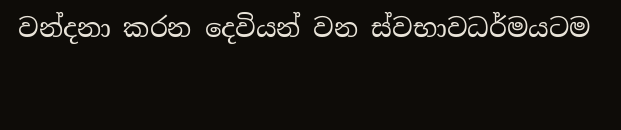වන්දනා කරන දෙවියන් වන ස්වභාවධර්මයටම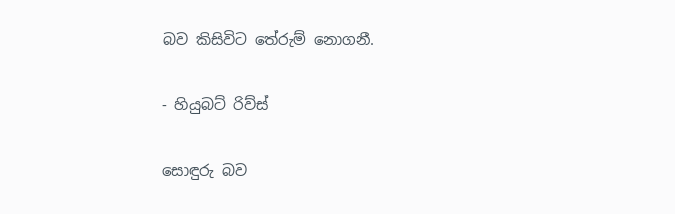බව කිසිවිට තේරුම් නොගනී.

- හියුබට් රිව්ස්

සොඳුරු බව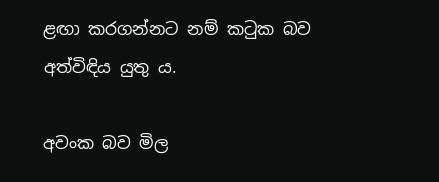ළඟා කරගන්නට නම් කටුක බව අත්විඳිය යුතු ය.

අවංක බව මිල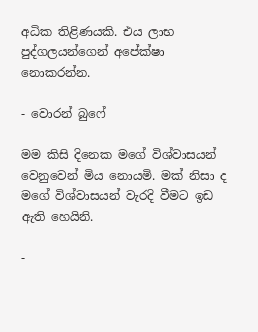අධික තිළිණයකි. එය ලාභ පුද්ගලයන්ගෙන් අපේක්ෂා නොකරන්න.

- වොරන් බුෆේ

මම කිසි දිනෙක මගේ විශ්වාසයන් වෙනුවෙන් මිය නොයමි. මක් නිසා ද මගේ විශ්වාසයන් වැරදි වීමට ඉඩ ඇති හෙයිනි.

-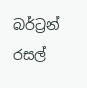බර්ට්‍රන් රසල්